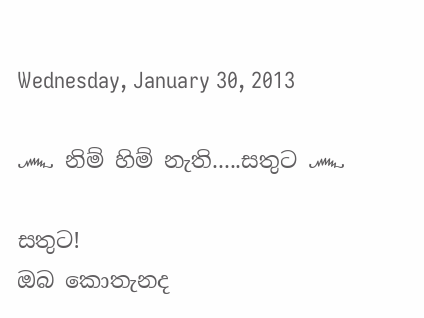Wednesday, January 30, 2013

෴ නිම් හිම් නැති.....සතුට ෴

සතුට!
ඔබ කොතැනද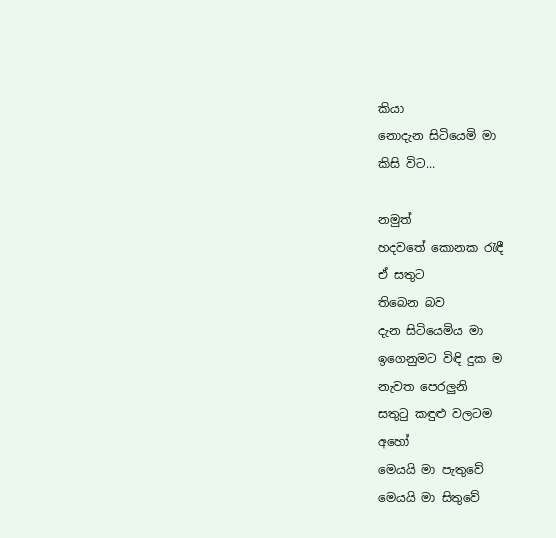කියා
නොදැන සිටියෙමි මා
කිසි විට...

නමුත්
හදවතේ කොනක රැඳී
ඒ සතුට
තිබෙන බව
දැන සිටියෙමිය මා
ඉගෙනුමට විඳි දුක ම
නැවත පෙරලුනි
සතුටු කඳුළු වලටම
අහෝ
මෙයයි මා පැතුවේ
මෙයයි මා සිතුවේ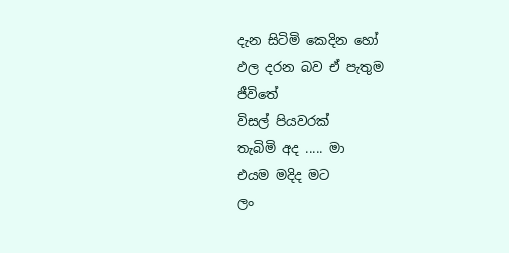දැන සිටිමි කෙදින හෝ
ඵල දරන බව ඒ පැතුම
ජීවිතේ
විසල් පියවරක්
තැබිමි අද ..... මා
එයම මදිද මට
ලං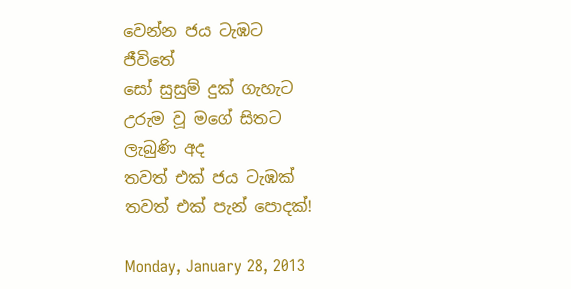වෙන්න ජය ටැඹට
ජීවිතේ
සෝ සුසුම් දුක් ගැහැට
උරුම වූ මගේ සිතට
ලැබුණි අද
තවත් එක් ජය ටැඹක්
තවත් එක් පැන් පොදක්!

Monday, January 28, 2013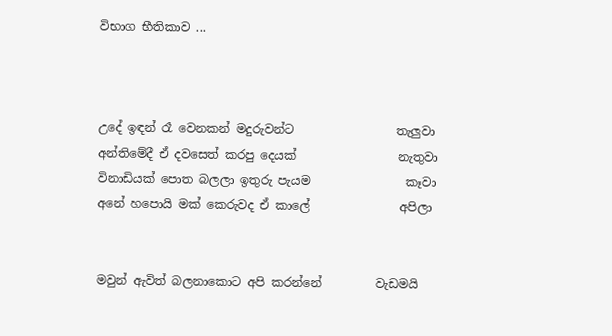විභාග භීතිකාව ...



උදේ ඉඳන් රෑ වෙනකන් මදුරුවන්ට                 තැලුවා
අන්තිමේදී ඒ දවසෙත් කරපු දෙයක්                 නැතුවා
විනාඩියක් පොත බලලා ඉතුරු පැයම                කෑවා
අනේ හපොයි මක් කෙරුවද ඒ කාලේ               අපිලා


මවුන් ඇවිත් බලනාකොට අපි කරන්නේ         වැඩමයි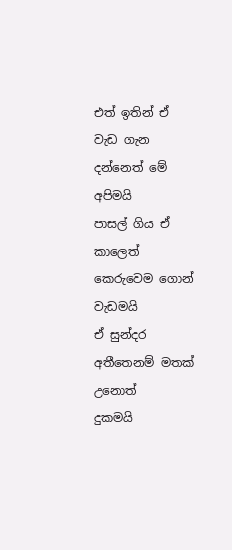එත් ඉතින් ඒ වැඩ ගැන දන්නෙත් මේ               අපිමයි
පාසල් ගිය ඒ කාලෙත් කෙරුවෙම ගොන්         වැඩමයි
ඒ සුන්දර අතීතෙනම් මතක් උනොත්                දුකමයි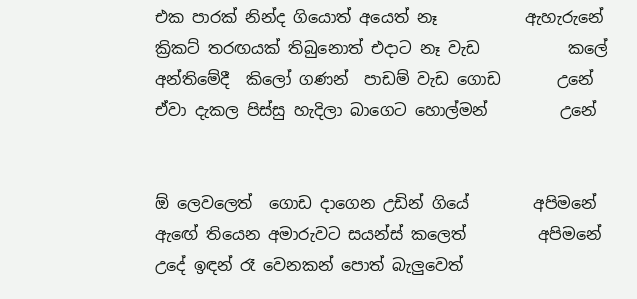එක පාරක් නින්ද ගියොත් අයෙත් නෑ           ඇහැරුනේ
ක්‍රිකට් තරඟයක් තිබුනොත් එදාට නෑ වැඩ           කලේ
අන්තිමේදී  කිලෝ ගණන්  පාඩම් වැඩ ගොඩ       උනේ
ඒවා දැකල පිස්සු හැදිලා බාගෙට හොල්මන්         උනේ


ඕ ලෙවලෙත්  ගොඩ දාගෙන උඩින් ගියේ        අපිමනේ
ඇඟේ තියෙන අමාරුවට සයන්ස් කලෙත්         අපිමනේ
උදේ ඉඳන් රෑ වෙනකන් පොත් බැලුවෙත්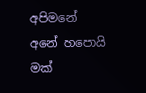අපිමනේ
අනේ හපොයි මක්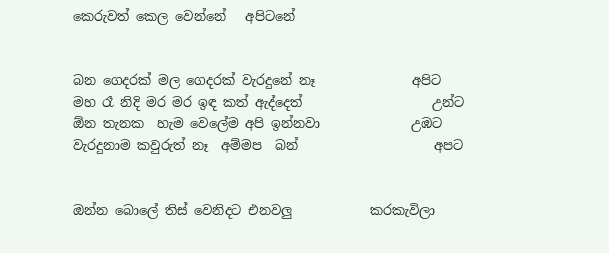කෙරුවත් කෙල වෙන්නේ   අපිටනේ


බන ගෙදරක් මල ගෙදරක් වැරදුනේ නෑ               අපිට
මහ රෑ නිදි මර මර ඉඳ කත් ඇද්දෙත්                    උන්ට
ඕන තැනක  හැම වෙලේම අපි ඉන්නවා              උඹට
වැරදුනාම කවුරුත් නෑ  අම්මප  බන්                     අපට


ඔන්න බොලේ තිස් වෙනිදට එනවලු            කරකැවිලා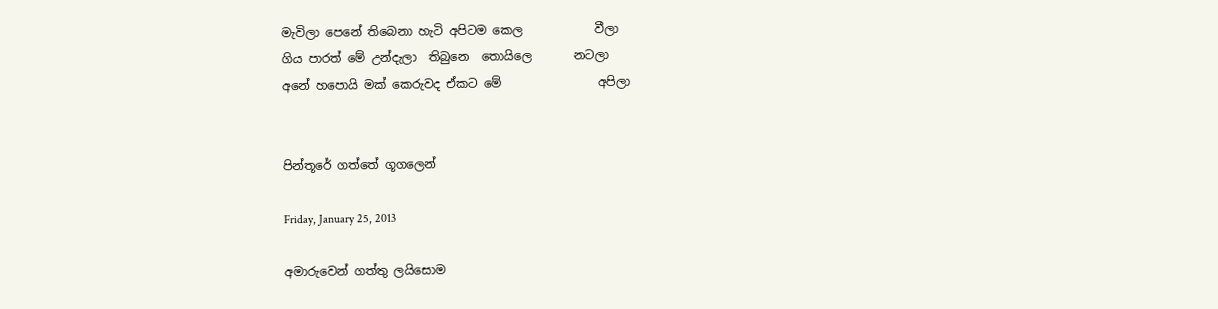මැවිලා පෙනේ තිබෙනා හැටි අපිටම කෙල            වීලා
ගිය පාරත් මේ උන්දැලා  තිබුනෙ  තොයිලෙ       නටලා
අනේ හපොයි මක් කෙරුවද ඒකට මේ                අපිලා


පින්තූරේ ගත්තේ ගූගලෙන්

Friday, January 25, 2013

අමාරුවෙන් ගත්තු ලයිසොම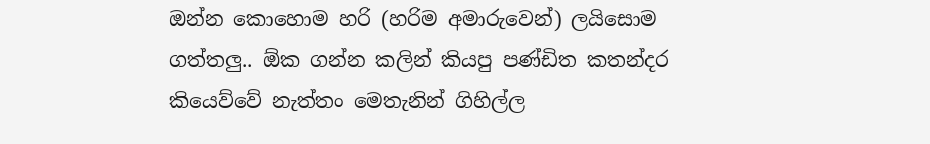ඔන්න කොහොම හරි (හරිම අමාරුවෙන්) ලයිසොම ගත්තලු.. ඕක ගන්න කලින් කියපු පණ්ඩිත කතන්දර කියෙව්වේ නැත්තං මෙතැනින් ගිහිල්ල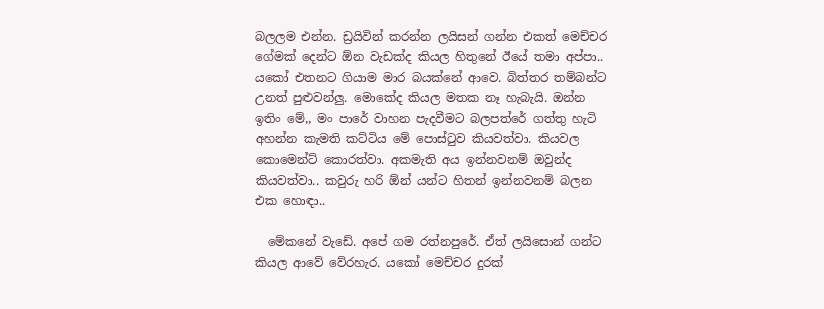බලලම එන්න. ඩ්‍රයිවින් කරන්න ලයිසන් ගන්න එකත් මෙච්චර ගේමක් දෙන්ට ඕන වැඩක්ද කියල හිතුනේ ඊයේ තමා අප්පා.. යකෝ එතනට ගියාම මාර බයක්නේ ආවෙ. බිත්තර තම්බන්ට උනත් පුළුවන්ලු. මොකේද කියල මතක නෑ හැබැයි. ඔන්න ඉතිං මේ,, මං පාරේ වාහන පැදවීමට බලපත්රේ ගත්තු හැටි අහන්න කැමති කට්ටිය මේ පොස්ටුව කියවත්වා. කියවල කොමෙන්ට් කොරත්වා. අකමැති අය ඉන්නවනම් ඔවුන්ද කියවත්වා.. කවුරු හරි ඕන් යන්ට හිතන් ඉන්නවනම් බලන එක හොඳා..

  මේකනේ වැඩේ. අපේ ගම රත්නපුරේ. ඒත් ලයිසොන් ගන්ට කියල ආවේ වේරහැර. යකෝ මෙච්චර දුරක්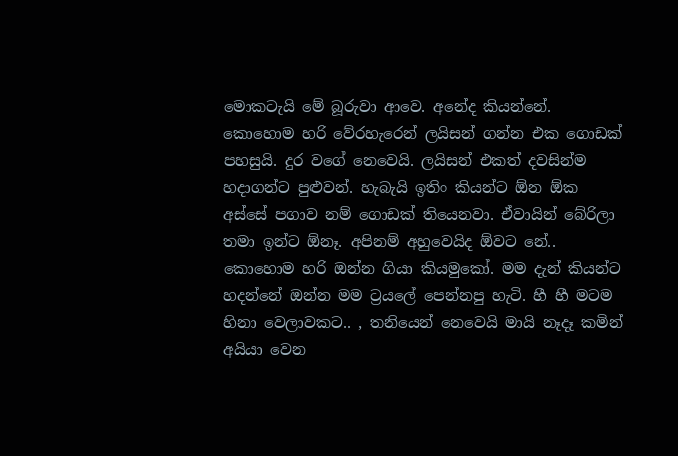මොකටැයි මේ බූරුවා ආවෙ. අනේද කියන්නේ. කොහොම හරි වේරහැරෙන් ලයිසන් ගන්න එක ගොඩක් පහසුයි. දුර වගේ නෙවෙයි. ලයිසන් එකත් දවසින්ම හදාගන්ට පුළුවන්. හැබැයි ඉතිං කියන්ට ඕන ඕක අස්සේ පගාව නම් ගොඩක් තියෙනවා. ඒවායින් බේරිලා තමා ඉන්ට ඕනෑ. අපිනම් අහුවෙයිද ඕවට නේ.. කොහොම හරි ඔන්න ගියා කියමුකෝ. මම දැන් කියන්ට හදන්නේ ඔන්න මම ට්‍රයලේ පෙන්නපු හැටි. හී හී මටම හිනා වෙලාවකට.. , තනියෙන් නෙවෙයි මායි නෑදෑ කමින් අයියා වෙන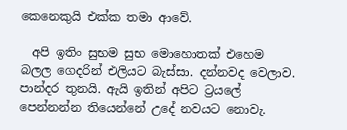කෙනෙකුයි එක්ක තමා ආවේ.

  අපි ඉතිං සුභම සුභ මොහොතක් එහෙම බලල ගෙදරින් එලියට බැස්සා. දන්නවද වෙලාව. පාන්දර තුනයි. ඇයි ඉතින් අපිට ට්‍රයලේ පෙන්නන්න තියෙන්නේ උදේ නවයට නොවැ.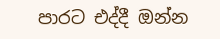පාරට එද්දී ඔන්න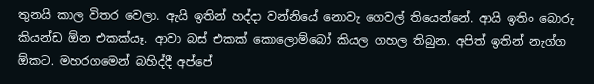තුනයි කාල විතර වෙලා. ඇයි ඉතින් හද්දා වන්නියේ නොවැ ගෙවල් තියෙන්නේ. ආයි ඉතිං බොරු කියන්ඩ ඕන එකක්යෑ. ආවා බස් එකක් කොලොම්බෝ කියල ගහල තිබුන. අපිත් ඉතින් නැග්ග ඕකට. මහරගමෙන් බහිද්දී අප්පේ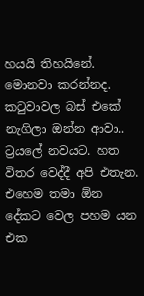හයයි තිහයිනේ. මොනවා කරන්නද. කටුවාවල බස් එකේ නැගිලා ඔන්න ආවා.. ට්‍රයලේ නවයට. හත විතර වෙද්දී අපි එතැන. එහෙම තමා ඕන දේකට වෙල පහම යන එක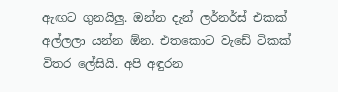ඇඟට ගුනයිලු. ඔන්න දැන් ලර්නර්ස් එකක් අල්ලලා යන්න ඕන. එතකොට වැඩේ ටිකක් විතර ලේසියි. අපි අඳුරන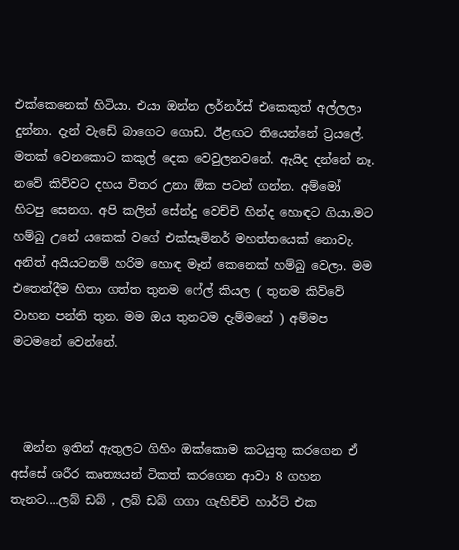එක්කෙනෙක් හිටියා. එයා ඔන්න ලර්නර්ස් එකෙකුත් අල්ලලා දුන්නා. දැන් වැඩේ බාගෙට ගොඩ. ඊළඟට තියෙන්නේ ට්‍රයලේ. මතක් වෙනකොට කකුල් දෙක වෙවුලනවනේ. ඇයිද දන්නේ නෑ. නවේ කිව්වට දහය විතර උනා ඕක පටන් ගන්න. අම්මෝ හිටපු සෙනග. අපි කලින් සේන්දු වෙච්චි හින්ද හොඳට ගියා.මට හම්බු උනේ යකෙක් වගේ එක්සෑමිනර් මහත්තයෙක් නොවැ. අනිත් අයියටනම් හරිම හොඳ මෑන් කෙනෙක් හම්බු වෙලා. මම එතෙන්දීම හිතා ගත්ත තුනම ෆේල් කියල ( තුනම කිව්වේ වාහන පන්ති තුන. මම ඔය තුනටම දැම්මනේ ) අම්මප මටමනේ වෙන්නේ.



  ඔන්න ඉතින් ඇතුලට ගිහිං ඔක්කොම කටයුතු කරගෙන ඒ අස්සේ ශරීර කෘත්‍යයන් ටිකත් කරගෙන ආවා 8 ගහන තැනට....ලබ් ඩබ් , ලබ් ඩබ් ගගා ගැහිච්චි හාර්ට් එක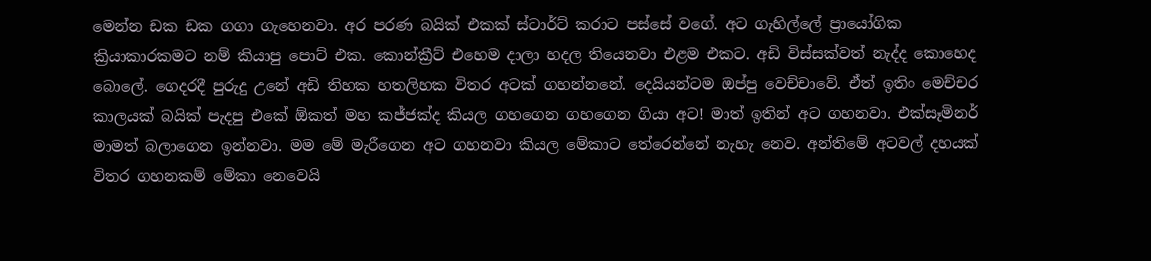මෙන්න ඩක ඩක ගගා ගැහෙනවා. අර පරණ බයික් එකක් ස්ටාර්ට් කරාට පස්සේ වගේ. අට ගැහිල්ලේ ප්‍රායෝගික ක්‍රියාකාරකමට නම් කියාපු පොට් එක. කොන්ක්‍රීට් එහෙම දාලා හදල තියෙනවා එළම එකට. අඩි විස්සක්වත් නැද්ද කොහෙද බොලේ. ගෙදරදී පුරුදු උනේ අඩි තිහක හතලිහක විතර අටක් ගහන්නනේ. දෙයියන්ටම ඔප්පු වෙච්චාවේ. ඒත් ඉතිං මෙච්චර කාලයක් බයික් පැදපු එකේ ඕකත් මහ කජ්ජක්ද කියල ගහගෙන ගහගෙන ගියා අට! මාත් ඉතින් අට ගහනවා. එක්සෑමිනර් මාමත් බලාගෙන ඉන්නවා. මම මේ මැරීගෙන අට ගහනවා කියල මේකාට තේරෙන්නේ නැහැ නෙව. අන්තිමේ අටවල් දහයක් විතර ගහනකම් මේකා නෙවෙයි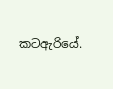කටඇරියේ.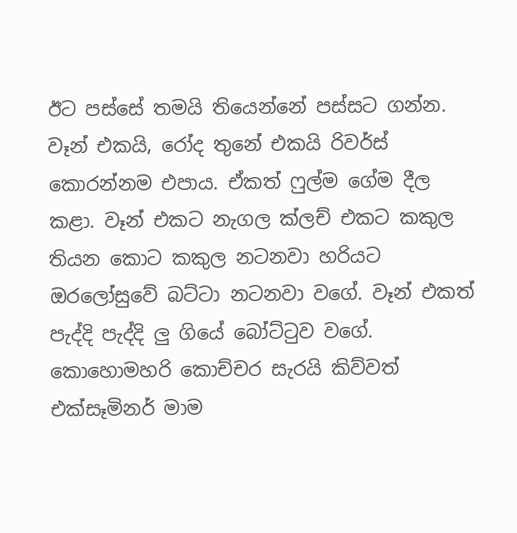ඊට පස්සේ තමයි තියෙන්නේ පස්සට ගන්න. වෑන් එකයි, රෝද තුනේ එකයි රිවර්ස් කොරන්නම එපාය. ඒකත් ෆුල්ම ගේම දීල කළා. වෑන් එකට නැගල ක්ලච් එකට කකුල තියන කොට කකුල නටනවා හරියට ඔරලෝසුවේ බට්ටා නටනවා වගේ. වෑන් එකත් පැද්දි පැද්දි ලු ගියේ බෝට්ටුව වගේ. කොහොමහරි කොච්චර සැරයි කිව්වත් එක්සෑමිනර් මාම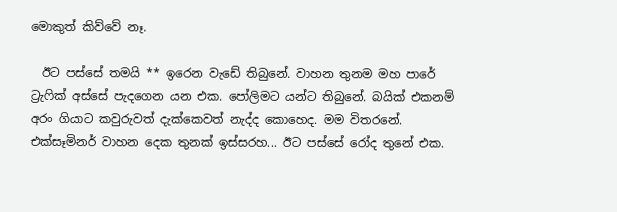මොකුත් කිව්වේ නෑ.

  ඊට පස්සේ තමයි ** ඉරෙන වැඩේ තිබුනේ. වාහන තුනම මහ පාරේ ට්‍රැෆික් අස්සේ පැදගෙන යන එක. පෝලිමට යන්ට තිබුනේ. බයික් එකනම් අරං ගියාට කවුරුවත් දැක්කෙවත් නැද්ද කොහෙද. මම විතරනේ. එක්සෑමිනර් වාහන දෙක තුනක් ඉස්සරහ... ඊට පස්සේ රෝද තුනේ එක.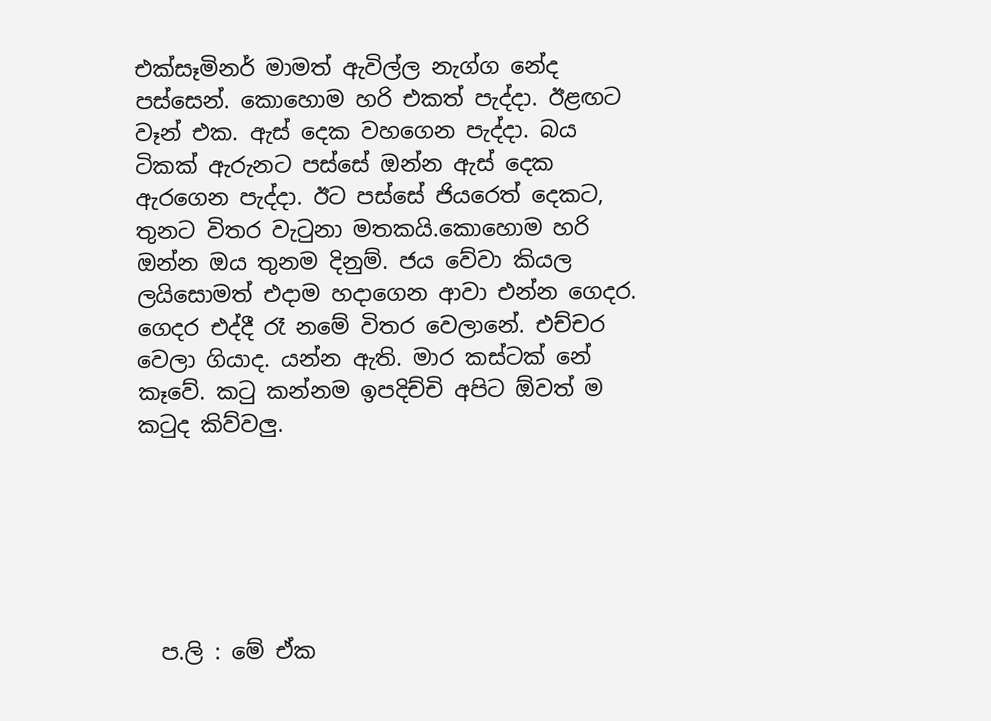එක්සෑමිනර් මාමත් ඇවිල්ල නැග්ග නේද පස්සෙන්. කොහොම හරි එකත් පැද්දා. ඊළඟට වෑන් එක. ඇස් දෙක වහගෙන පැද්දා. බය ටිකක් ඇරුනට පස්සේ ඔන්න ඇස් දෙක ඇරගෙන පැද්දා. ඊට පස්සේ ජියරෙත් දෙකට, තුනට විතර වැටුනා මතකයි.කොහොම හරි ඔන්න ඔය තුනම දිනුම්. ජය වේවා කියල ලයිසොමත් එදාම හදාගෙන ආවා එන්න ගෙදර. ගෙදර එද්දී රෑ නමේ විතර වෙලානේ. එච්චර වෙලා ගියාද. යන්න ඇති. මාර කස්ටක් නේ කෑවේ. කටු කන්නම ඉපදිච්චි අපිට ඕවත් ම කටුද කිව්වලු.






  ප.ලි : මේ ඒක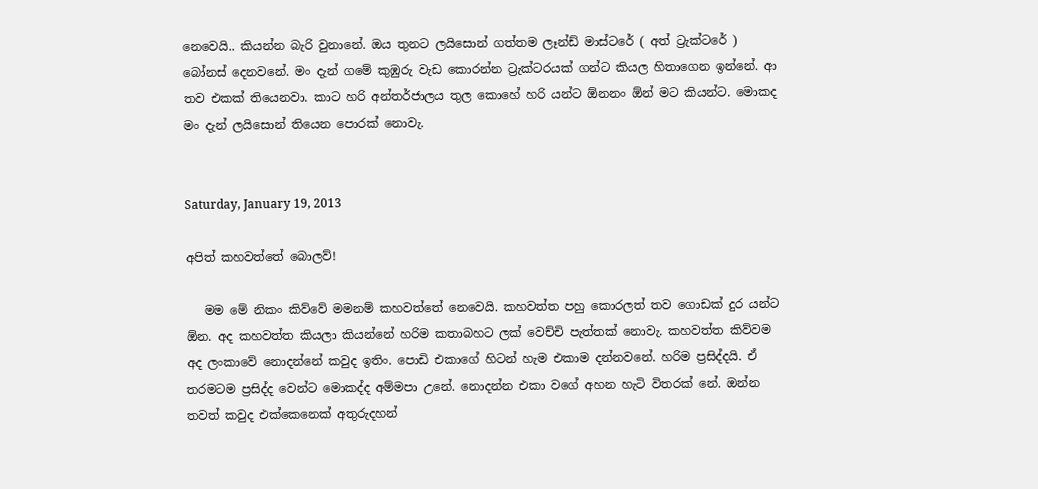නෙවෙයි.. කියන්න බැරි වුනානේ. ඔය තුනට ලයිසොන් ගත්තම ලෑන්ඩ් මාස්ටරේ ( අත් ට්‍රැක්ටරේ ) බෝනස් දෙනවනේ. මං දැන් ගමේ කුඹුරු වැඩ කොරන්න ට්‍රැක්ටරයක් ගන්ට කියල හිතාගෙන ඉන්නේ. ආ තව එකක් තියෙනවා. කාට හරි අන්තර්ජාලය තුල කොහේ හරි යන්ට ඕනනං ඕන් මට කියන්ට. මොකද මං දැන් ලයිසොන් තියෙන පොරක් නොවැ.


Saturday, January 19, 2013

අපිත් කහවත්තේ බොලව්!

   මම මේ නිකං කිව්වේ මමනම් කහවත්තේ නෙවෙයි. කහවත්ත පහු කොරලත් තව ගොඩක් දුර යන්ට ඕන. අද කහවත්ත කියලා කියන්නේ හරිම කතාබහට ලක් වෙච්චි පැත්තක් නොවැ. කහවත්ත කිව්වම අද ලංකාවේ නොදන්නේ කවුද ඉතිං. පොඩි එකාගේ හිටන් හැම එකාම දන්නවනේ. හරිම ප්‍රසිද්දයි. ඒ තරමටම ප්‍රසිද්ද වෙන්ට මොකද්ද අම්මපා උනේ. නොදන්න එකා වගේ අහන හැටි විතරක් නේ. ඔන්න තවත් කවුද එක්කෙනෙක් අතුරුදහන්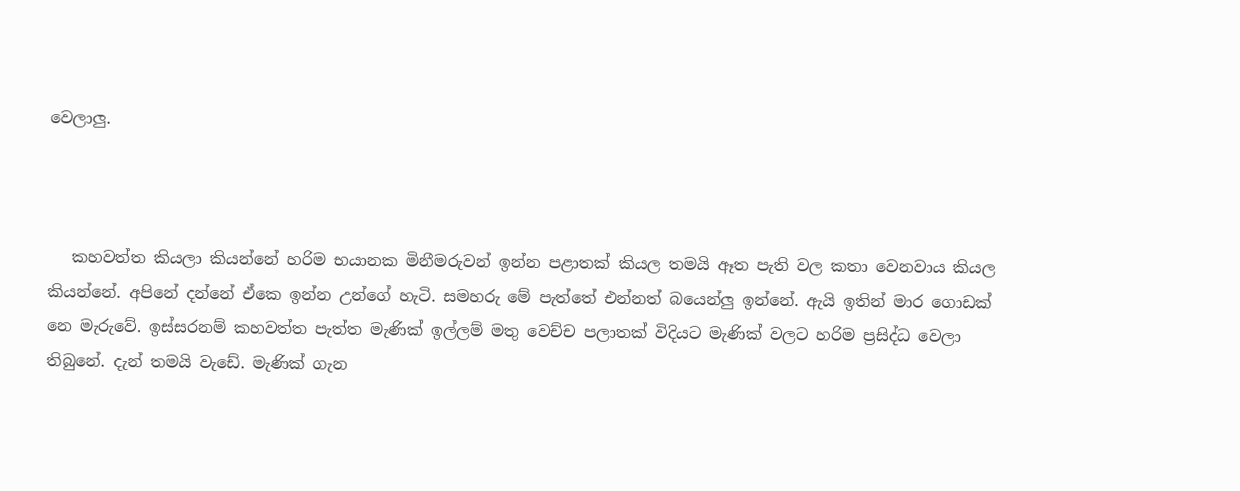වෙලාලු.



   කහවත්ත කියලා කියන්නේ හරිම භයානක මිනීමරුවන් ඉන්න පළාතක් කියල තමයි ඈත පැති වල කතා වෙනවාය කියල කියන්නේ. අපිනේ දන්නේ ඒකෙ ඉන්න උන්ගේ හැටි. සමහරු මේ පැත්තේ එන්නත් බයෙන්ලු ඉන්නේ. ඇයි ඉතින් මාර ගොඩක් නෙ මැරුවේ. ඉස්සරනම් කහවත්ත පැත්ත මැණික් ඉල්ලම් මතු වෙච්ච පලාතක් විදියට මැණික් වලට හරිම ප්‍රසිද්ධ වෙලා තිබුනේ. දැන් තමයි වැඩේ. මැණික් ගැන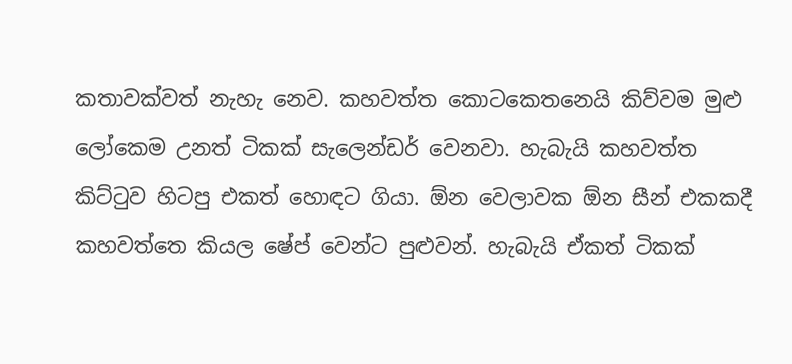කතාවක්වත් නැහැ නෙව. කහවත්ත කොටකෙතනෙයි කිව්වම මුළු ලෝකෙම උනත් ටිකක් සැලෙන්ඩර් වෙනවා. හැබැයි කහවත්ත කිට්ටුව හිටපු එකත් හොඳට ගියා. ඕන වෙලාවක ඕන සීන් එකකදී කහවත්තෙ කියල ෂේප් වෙන්ට පුළුවන්. හැබැයි ඒකත් ටිකක්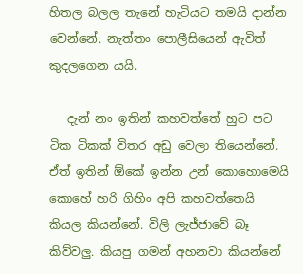හිතල බලල තැනේ හැටියට තමයි දාන්න වෙන්නේ. නැත්තං පොලීසියෙන් ඇවිත් කුදලගෙන යයි.

   දැන් නං ඉතින් කහවත්තේ හුට පට ටික ටිකක් විතර අඩු වෙලා තියෙන්නේ. ඒත් ඉතින් ඕකේ ඉන්න උන් කොහොමෙයි කොහේ හරි ගිහිං අපි කහවත්තෙයි කියල කියන්නේ. විලි ලැජ්ජාවේ බෑ කිව්වලු. කියපු ගමන් අහනවා කියන්නේ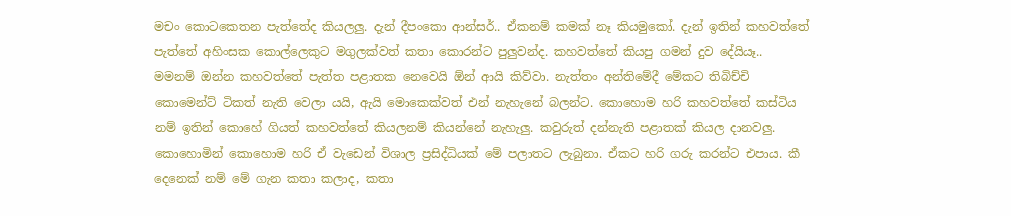මචං කොටකෙතන පැත්තේද කියලලු. දැන් දීපංකො ආන්සර්.. ඒකනම් කමක් නෑ කියමුකෝ. දැන් ඉතින් කහවත්තේ පැත්තේ අහිංසක කොල්ලෙකුට මගුලක්වත් කතා කොරන්ට පුලුවන්ද. කහවත්තේ කියපු ගමන් දුව දේයියෑ.. මමනම් ඔන්න කහවත්තේ පැත්ත පළාතක නෙවෙයි ඕන් ආයි කිව්වා. නැත්තං අන්තිමේදී මේකට තිබිච්චි කොමෙන්ට් ටිකත් නැති වෙලා යයි, ඇයි මොකෙක්වත් එන් නැහැනේ බලන්ට. කොහොම හරි කහවත්තේ කස්ටිය නම් ඉතින් කොහේ ගියත් කහවත්තේ කියලනම් කියන්නේ නැහැලු. කවුරුත් දන්නැති පළාතක් කියල දානවලු. කොහොමින් කොහොම හරි ඒ වැඩෙන් විශාල ප්‍රසිද්ධියක් මේ පලාතට ලැබුනා. ඒකට හරි ගරු කරන්ට එපාය. කී දෙනෙක් නම් මේ ගැන කතා කලාද, කතා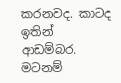කරනවද. කාටද ඉතින් ආඩම්බර. මටනම්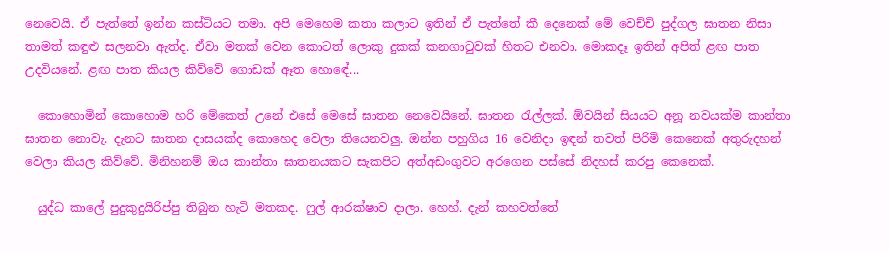නෙවෙයි. ඒ පැත්තේ ඉන්න කස්ටියට තමා. අපි මෙහෙම කතා කලාට ඉතින් ඒ පැත්තේ කී දෙනෙක් මේ වෙච්චි පුද්ගල ඝාතන නිසා තාමත් කඳුළු සලනවා ඇත්ද. ඒවා මතක් වෙන කොටත් ලොකු දුකක් කනගාටුවක් හිතට එනවා. මොකදෑ ඉතින් අපිත් ළඟ පාත උදවියනේ. ළඟ පාත කියල කිව්වේ ගොඩක් ඈත හොඳේ...

  කොහොමින් කොහොම හරි මේකෙත් උනේ එසේ මෙසේ ඝාතන නෙවෙයිනේ. ඝාතන රැල්ලක්. ඕවයින් සියයට අනූ නවයක්ම කාන්තා ඝාතන නොවැ. දැනට ඝාතන දාසයක්ද කොහෙද වෙලා තියෙනවලු. ඔන්න පහුගිය 16 වෙනිදා ඉඳන් තවත් පිරිමි කෙනෙක් අතුරුදහන් වෙලා කියල කිව්වේ. මිනිහනම් ඔය කාන්තා ඝාතනයකට සැකපිට අත්අඩංගුවට අරගෙන පස්සේ නිදහස් කරපු කෙනෙක්.

  යුද්ධ කාලේ පුදුකුදුයිරිප්පු තිබුන හැටි මතකද. ෆුල් ආරක්ෂාව දාලා. හෙහ්. දැන් කහවත්තේ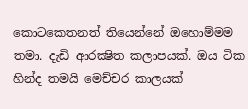කොටකෙතනත් තියෙන්නේ ඔහොම්මම තමා. දැඩි ආරක්‍ෂිත කලාපයක්. ඔය ටික හින්ද තමයි මෙච්චර කාලයක්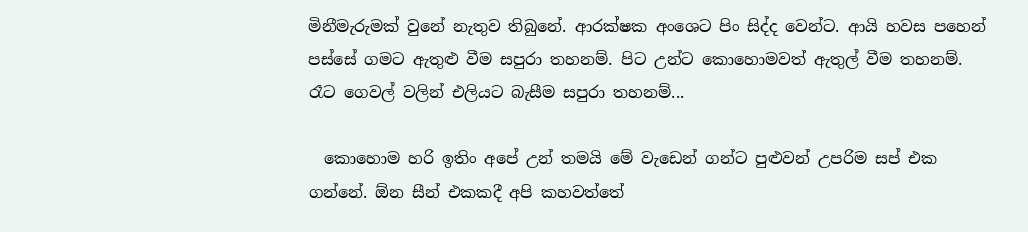මිනීමැරුමක් වුනේ නැතුව තිබුනේ. ආරක්ෂක අංශෙට පිං සිද්ද වෙන්ට. ආයි හවස පහෙන් පස්සේ ගමට ඇතුළු වීම සපුරා තහනම්. පිට උන්ට කොහොමවත් ඇතුල් වීම තහනම්. රෑට ගෙවල් වලින් එලියට බැසීම සපුරා තහනම්...

  කොහොම හරි ඉතිං අපේ උන් තමයි මේ වැඩෙන් ගන්ට පුළුවන් උපරිම සප් එක ගන්නේ. ඕන සීන් එකකදී අපි කහවත්තේ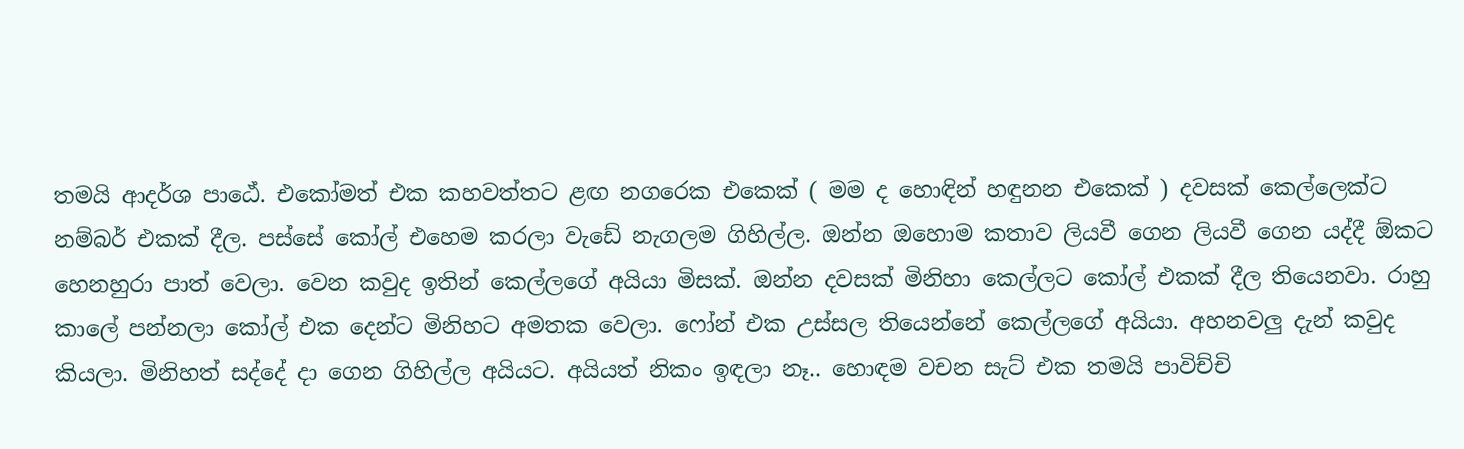තමයි ආදර්ශ පාඨේ. එකෝමත් එක කහවත්තට ළඟ නගරෙක එකෙක් ( මම ද හොඳින් හඳුනන එකෙක් ) දවසක් කෙල්ලෙක්ට නම්බර් එකක් දීල. පස්සේ කෝල් එහෙම කරලා වැඩේ නැගලම ගිහිල්ල. ඔන්න ඔහොම කතාව ලියවී ගෙන ලියවී ගෙන යද්දී ඕකට හෙනහුරා පාත් වෙලා. වෙන කවුද ඉතින් කෙල්ලගේ අයියා මිසක්. ඔන්න දවසක් මිනිහා කෙල්ලට කෝල් එකක් දීල තියෙනවා. රාහු කාලේ පන්නලා කෝල් එක දෙන්ට මිනිහට අමතක වෙලා. ෆෝන් එක උස්සල තියෙන්නේ කෙල්ලගේ අයියා. අහනවලු දැන් කවුද කියලා. මිනිහත් සද්දේ දා ගෙන ගිහිල්ල අයියට. අයියත් නිකං ඉඳලා නෑ.. හොඳම වචන සැට් එක තමයි පාවිච්චි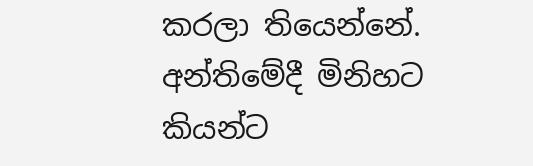කරලා තියෙන්නේ. අන්තිමේදී මිනිහට කියන්ට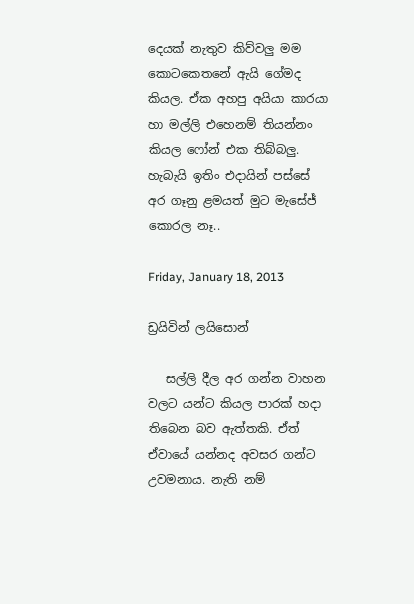දෙයක් නැතුව කිව්වලු මම කොටකෙතනේ ඇයි ගේමද කියල. ඒක අහපු අයියා කාරයා හා මල්ලි එහෙනම් තියන්නං කියල ෆෝන් එක තිබ්බලු. හැබැයි ඉතිං එදායින් පස්සේ අර ගෑනු ළමයත් මුට මැසේජ් කොරල නෑ..

Friday, January 18, 2013

ඩ්‍රයිවින් ලයිසොන්

   සල්ලි දීල අර ගන්න වාහන වලට යන්ට කියල පාරක් හදා තිබෙන බව ඇත්තකි. ඒත් ඒවායේ යන්නද අවසර ගන්ට උවමනාය. නැති නම්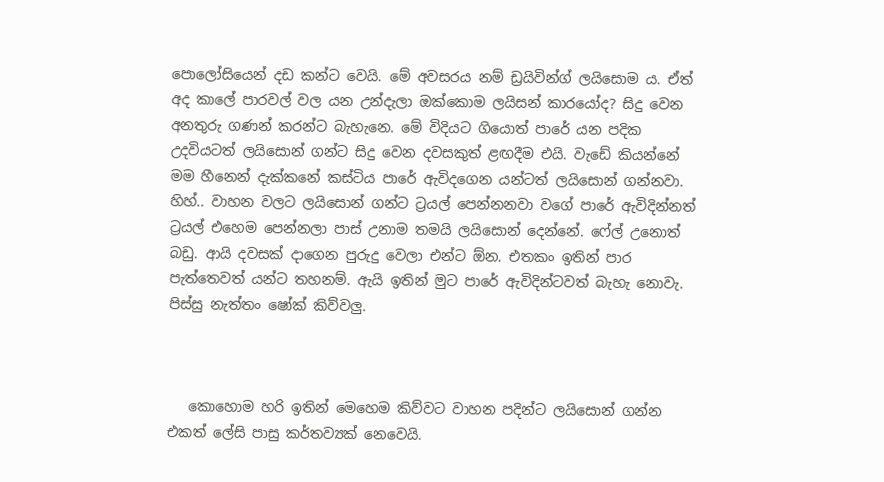පොලෝසියෙන් දඩ කන්ට වෙයි. මේ අවසරය නම් ඩ්‍රයිවින්ග් ලයිසොම ය. ඒත් අද කාලේ පාරවල් වල යන උන්දැලා ඔක්කොම ලයිසන් කාරයෝද? සිදු වෙන අනතුරු ගණන් කරන්ට බැහැනෙ. මේ විදියට ගියොත් පාරේ යන පදික උදවියටත් ලයිසොන් ගන්ට සිදු වෙන දවසකුත් ළඟදීම එයි. වැඩේ කියන්නේ මම හීනෙන් දැක්කනේ කස්ටිය පාරේ ඇවිදගෙන යන්ටත් ලයිසොන් ගන්නවා. හිහ්.. වාහන වලට ලයිසොන් ගන්ට ට්‍රයල් පෙන්නනවා වගේ පාරේ ඇවිදින්නත් ට්‍රයල් එහෙම පෙන්නලා පාස් උනාම තමයි ලයිසොන් දෙන්නේ. ෆේල් උනොත් බඩු. ආයි දවසක් දාගෙන පුරුදු වෙලා එන්ට ඕන. එතකං ඉතින් පාර පැත්තෙවත් යන්ට තහනම්. ඇයි ඉතින් මුට පාරේ ඇවිදින්ටවත් බැහැ නොවැ. පිස්සු නැත්තං ෂෝක් කිව්වලු.



   කොහොම හරි ඉතින් මෙහෙම කිව්වට වාහන පදින්ට ලයිසොන් ගන්න එකත් ලේසි පාසු කර්තව්‍යක් නෙවෙයි.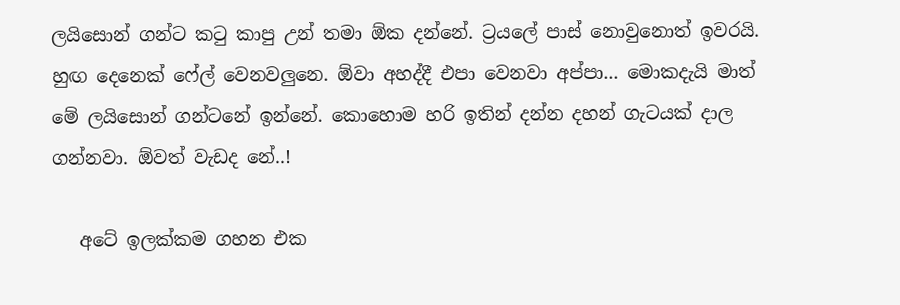ලයිසොන් ගන්ට කටු කාපු උන් තමා ඕක දන්නේ. ට්‍රයලේ පාස් නොවුනොත් ඉවරයි. හුඟ දෙනෙක් ෆේල් වෙනවලුනෙ. ඕවා අහද්දී එපා වෙනවා අප්පා... මොකදැයි මාත් මේ ලයිසොන් ගන්ටනේ ඉන්නේ. කොහොම හරි ඉතින් දන්න දහන් ගැටයක් දාල ගන්නවා. ඕවත් වැඩද නේ..!

   අටේ ඉලක්කම ගහන එක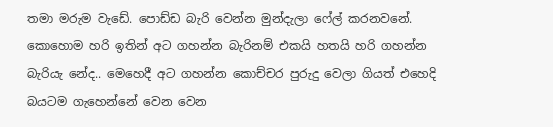තමා මරුම වැඩේ. පොඩ්ඩ බැරි වෙන්න මුන්දැලා ෆේල් කරනවනේ. කොහොම හරි ඉතින් අට ගහන්න බැරිනම් එකයි හතයි හරි ගහන්න බැරියැ නේද.. මෙහෙදී අට ගහන්න කොච්චර පුරුදු වෙලා ගියත් එහෙදි බයටම ගැහෙන්නේ වෙන වෙන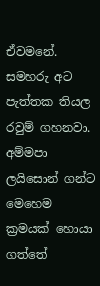ඒවමනේ. සමහරු අට පැත්තක තියල රවුම් ගහනවා. අම්මපා ලයිසොන් ගන්ට මෙහෙම ක්‍රමයක් හොයා ගත්තේ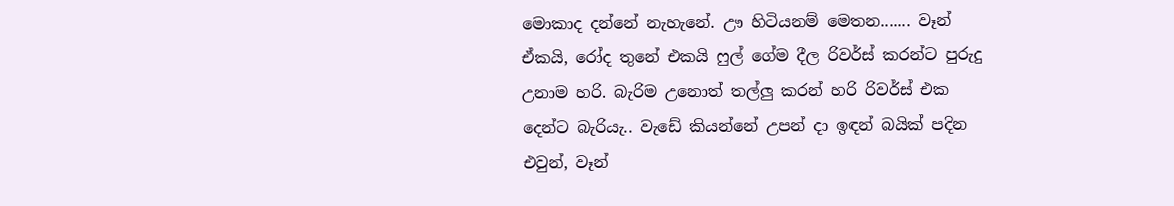මොකාද දන්නේ නැහැනේ. ඌ හිටියනම් මෙතන....... වෑන් ඒකයි, රෝද තුනේ එකයි ෆුල් ගේම දීල රිවර්ස් කරන්ට පුරුදු උනාම හරි. බැරිම උනොත් තල්ලු කරන් හරි රිවර්ස් එක දෙන්ට බැරියැ.. වැඩේ කියන්නේ උපන් දා ඉඳන් බයික් පදින එවුන්, වෑන්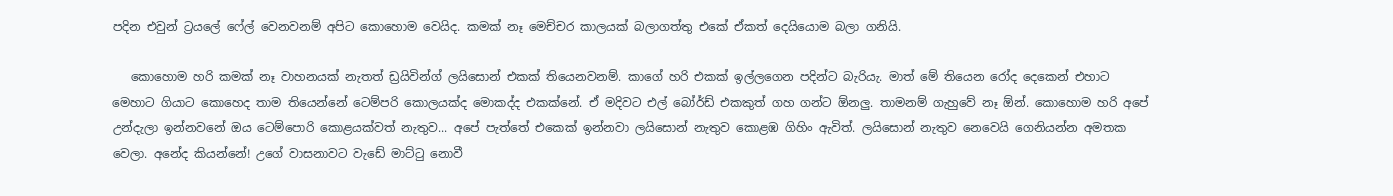පදින එවුන් ට්‍රයලේ ෆේල් වෙනවනම් අපිට කොහොම වෙයිද. කමක් නෑ මෙච්චර කාලයක් බලාගත්තු එකේ ඒකත් දෙයියොම බලා ගනියි.

   කොහොම හරි කමක් නෑ වාහනයක් නැතත් ඩ්‍රයිවින්ග් ලයිසොන් එකක් තියෙනවනම්. කාගේ හරි එකක් ඉල්ලගෙන පදින්ට බැරියැ. මාත් මේ තියෙන රෝද දෙකෙන් එහාට මෙහාට ගියාට කොහෙද තාම තියෙන්නේ ටෙම්පරි කොලයක්ද මොකද්ද එකක්නේ. ඒ මදිවට එල් බෝර්ඩ් එකකුත් ගහ ගන්ට ඕනලු. තාමනම් ගැහුවේ නෑ ඕන්. කොහොම හරි අපේ උන්දැලා ඉන්නවනේ ඔය ටෙම්පොරි කොළයක්වත් නැතුව... අපේ පැත්තේ එකෙක් ඉන්නවා ලයිසොන් නැතුව කොළඹ ගිහිං ඇවිත්. ලයිසොන් නැතුව නෙවෙයි ගෙනියන්න අමතක වෙලා. අනේද කියන්නේ! උගේ වාසනාවට වැඩේ මාට්ටු නොවී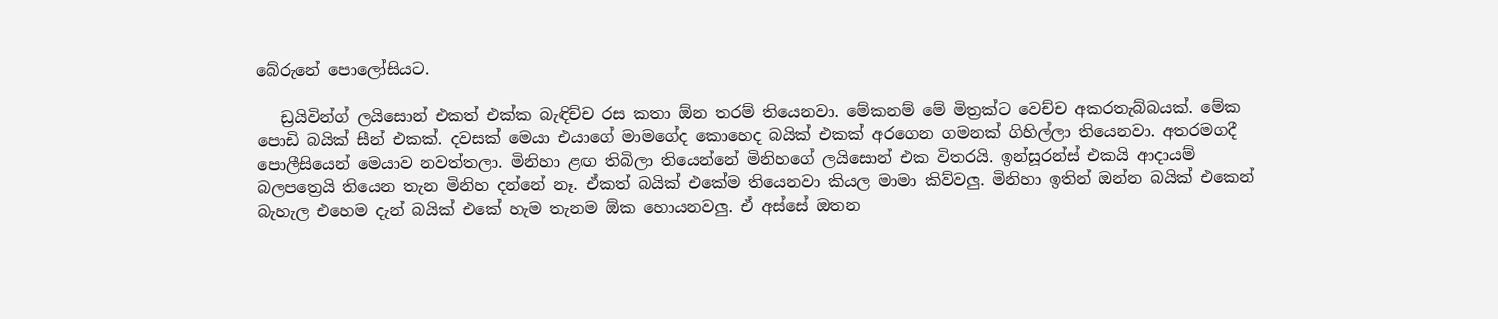බේරුනේ පොලෝසියට.

   ඩ්‍රයිවින්ග් ලයිසොන් එකත් එක්ක බැඳිච්ච රස කතා ඕන තරම් තියෙනවා. මේකනම් මේ මිත්‍රක්ට වෙච්ච අකරතැබ්බයක්. මේක පොඩි බයික් සීන් එකක්. දවසක් මෙයා එයාගේ මාමගේද කොහෙද බයික් එකක් අරගෙන ගමනක් ගිහිල්ලා තියෙනවා. අතරමගදී පොලීසියෙන් මෙයාව නවත්තලා. මිනිහා ළඟ තිබිලා තියෙන්නේ මිනිහගේ ලයිසොන් එක විතරයි. ඉන්සූරන්ස් එකයි ආදායම් බලපත්‍රෙයි තියෙන තැන මිනිහ දන්නේ නෑ. ඒකත් බයික් එකේම තියෙනවා කියල මාමා කිව්වලු. මිනිහා ඉතින් ඔන්න බයික් එකෙන් බැහැල එහෙම දැන් බයික් එකේ හැම තැනම ඕක හොයනවලු. ඒ අස්සේ ඔතන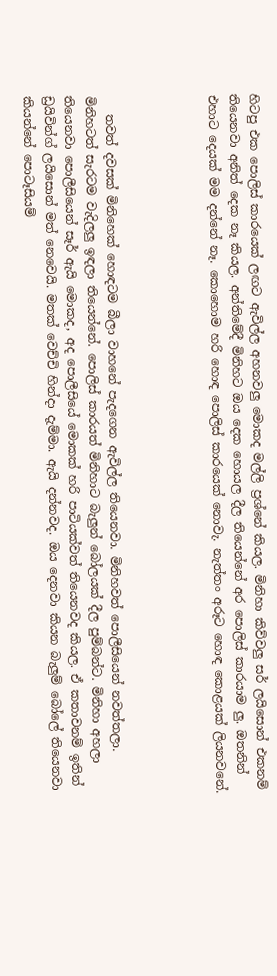හිටපු එක පොලිස් කාරයෙක් ලඟට ඇවිල්ල අහනවලු මොකද මල්ලි ප්‍රශ්නේ කියල. මිනිහා කිව්වලු සර් ලයිසොන් එකනම් තියෙනවා අනිත් දෙක නෑ කියල. අන්තිමේදී මිනිහට ඔය දෙක හොයල දීල තියෙන්නේ අර පොලිස් කාරයාම ලු. ඔතනින් එහාට දෙයක් මම දන්නේ නෑ. කොහොම හරි හොඳ පොලිස් කාරයෙක් නොවැ. නැත්තං අරූට හොඳ කොළයක් ලියනවනේ.




   තවත් දවසක් මිනිහෙක් හොඳටම බීලා වාහනේ පැදගෙන ඇවිල්ල තියෙනවා. මිනිහවත් පොලීසියෙන් නවත්තලා. මිනිහටත් සැරටම වැදිලලු ඉඳලා තියෙන්නේ. පොලිස් කාරයත් මිනිහාට බැලුන් බෝලයක් දීල පුම්බන්ට. මිනිහා අහලා තියෙනවා පොලීසියෙන් සෑර් ඇයි මොකද, අද පොලීසියේ මොකක් හරි පාටියක්වත් තියෙනවද කියල. ඒ කතාවනම් ඉතින් ඩ්‍රයිවින්ග් ලයිසොන් මත් නෙවෙයි. මතක් වෙච්චි හින්දා දැම්මා. ඇයි දන්නවද. ඔය දෙනවා කියන බැලුම් බෝලේ තියෙනවා කියන්නේ පොටෑසියම්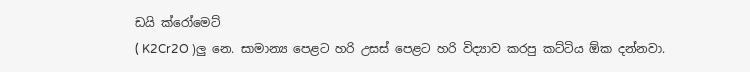ඩයි ක්රෝමෙට්
( K2Cr2O )ලු නෙ. සාමාන්‍ය පෙළට හරි උසස් පෙළට හරි විද්‍යාව කරපු කට්ටිය ඕක දන්නවා.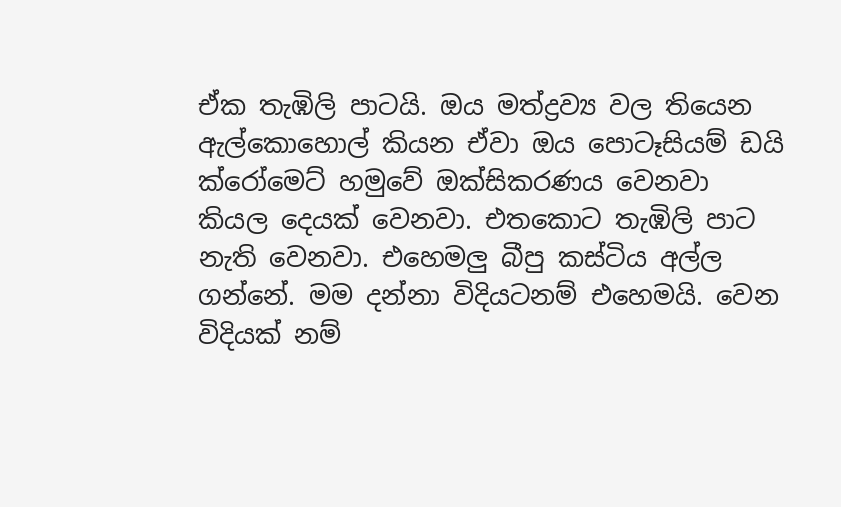ඒක තැඹිලි පාටයි. ඔය මත්ද්‍රව්‍ය වල තියෙන ඇල්කොහොල් කියන ඒවා ඔය පොටෑසියම් ඩයි ක්රෝමෙට් හමුවේ ඔක්සිකරණය වෙනවා කියල දෙයක් වෙනවා. එතකොට තැඹිලි පාට නැති වෙනවා. එහෙමලු බීපු කස්ටිය අල්ල ගන්නේ. මම දන්නා විදියටනම් එහෙමයි. වෙන විදියක් නම්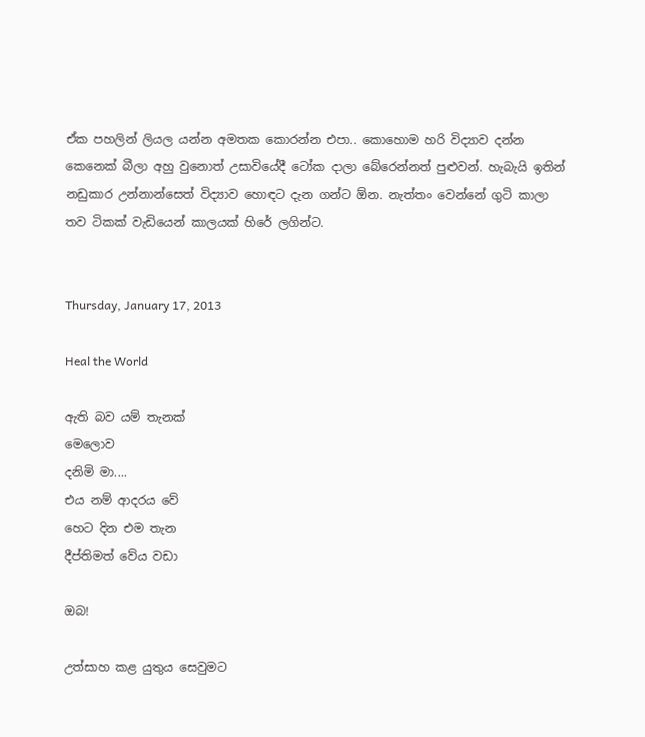ඒක පහලින් ලියල යන්න අමතක කොරන්න එපා.. කොහොම හරි විද්‍යාව දන්න කෙනෙක් බීලා අහු වුනොත් උසාවියේදී ටෝක දාලා බේරෙන්නත් පුළුවන්. හැබැයි ඉතින් නඩුකාර උන්නාන්සෙත් විද්‍යාව හොඳට දැන ගන්ට ඕන. නැත්තං වෙන්නේ ගුටි කාලා තව ටිකක් වැඩියෙන් කාලයක් හිරේ ලගින්ට.


Thursday, January 17, 2013

Heal the World

ඇති බව යම් තැනක්
මෙලොව
දනිමි මා....
එය නම් ආදරය වේ
හෙට දින එම තැන
දීප්තිමත් වේය වඩා

ඔබ!

උත්සාහ කළ යුතුය සෙවුමට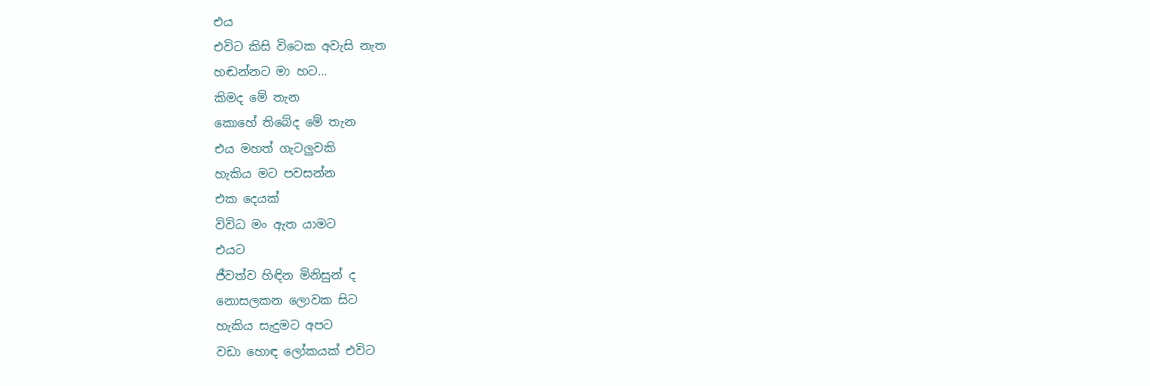එය
එවිට කිසි විටෙක අවැසි නැත
හඬන්නට මා හට...
කිමද මේ තැන
කොහේ තිබේද මේ තැන
එය මහත් ගැටලුවකි
හැකිය මට පවසන්න
එක දෙයක්
විවිධ මං ඇත යාමට
එයට
ජීවත්ව හිඳින මිනිසුන් ද
නොසලකන ලොවක සිට
හැකිය සැදුමට අපට
වඩා හොඳ ලෝකයක් එවිට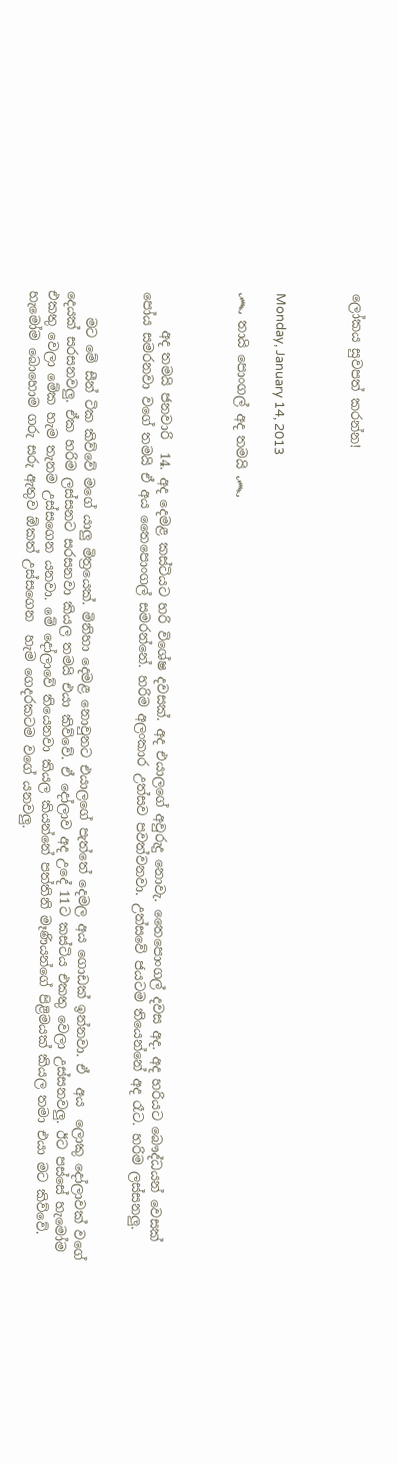ලෝකය සුවපත් කරන්න!



Monday, January 14, 2013

෴ තායි පොංගල් අද තමයි ෴



      අද තමයි ජනවාරි  14. අද දෙමළ කස්ටියට හරි විශේෂ දවසක්. අද එයාලගේ අවුරුදු නොවැ. තෛපොංගල් දවස අද. අද හරියට බෞද්ධයන් වෙසක් පෝය සමරනවා වගේ තමයි ඒ අය තෛපොංගල් සමරන්නේ. හරිම අලංකාර උත්සව පවත්වනවා. උත්සවේ ජයටම තියෙන්නේ අද රෑට. හරිම ලස්සනලු.


    මට මේ සීන් ටික කිව්වේ මගේ යාලු මිත්‍රයෙක්. මිනිහා දෙමළ නොවුනට එයාලගේ පැත්තේ දෙමල අය ගොඩක් ඉන්නවා. ඒ  අය  ලොකු දෝලාවක් වගේ දෙයක් සරසනවලු. ඒක හරිම ලස්සනට සරසනවා කියල තමයි එයා කිව්වේ. ඒ දෝලාව අද උදේ 11ට කස්ටිය එකතු වෙලා උස්සනවලු. ඊට පස්සේ හැමෝම එකතු වෙලා මේක හැම තැනම උස්සගෙන යනවා. මේ දෝලාවේ තියෙනවා කියල කියන්නේ පත්තිනි මෑණියන්ගේ පිළිමයක් කියල තමා එයා මට කිව්වේ. හැමෝම බොහොම ගරු සරු ඇතුව ඕකත් උස්සගෙන  හැම ගෙදරකටම වගේ යනවලු.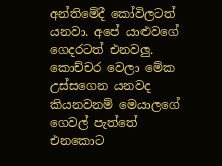අන්තිමේදී කෝවිලටත් යනවා. අපේ යාළුවගේ ගෙදරටත් එනවලු. කොච්චර වෙලා මේක උස්සගෙන යනවද කියනවනම් මෙයාලගේ ගෙවල් පැත්තේ එනකොට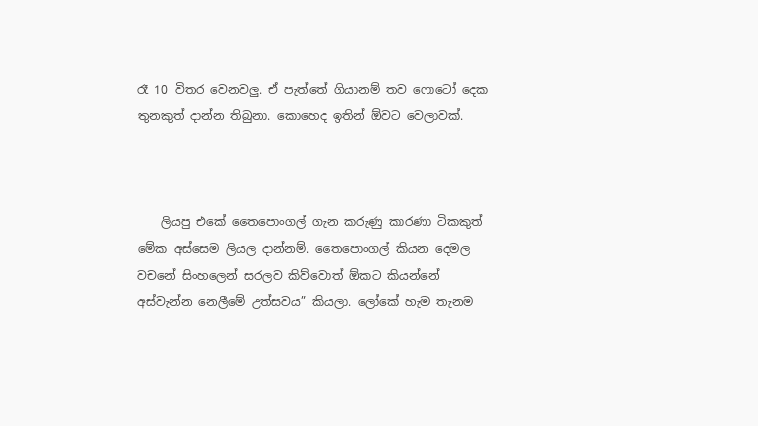රෑ 10 විතර වෙනවලු. ඒ පැත්තේ ගියානම් තව ෆොටෝ දෙක තුනකුත් දාන්න තිබුනා. කොහෙද ඉතින් ඕවට වෙලාවක්.



    ලියපු එකේ තෛපොංගල් ගැන කරුණු කාරණා ටිකකුත් මේක අස්සෙම ලියල දාන්නම්. තෛපොංගල් කියන දෙමල වචනේ සිංහලෙන් සරලව කිව්වොත් ඕකට කියන්නේ අස්වැන්න නෙලීමේ උත්සවය” කියලා. ලෝකේ හැම තැනම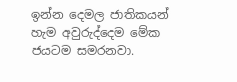ඉන්න දෙමල ජාතිකයන් හැම අවුරුද්දෙම මේක ජයටම සමරනවා.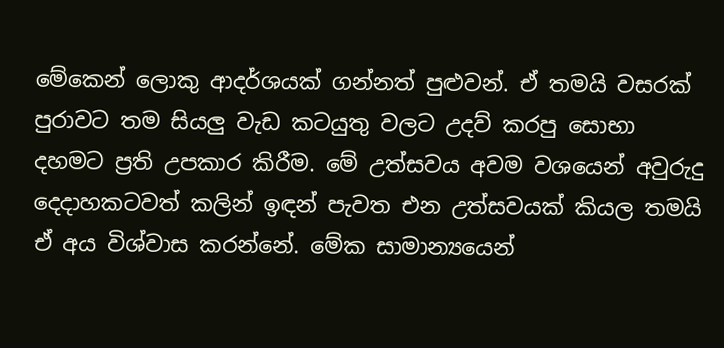මේකෙන් ලොකු ආදර්ශයක් ගන්නත් පුළුවන්. ඒ තමයි වසරක් පුරාවට තම සියලු වැඩ කටයුතු වලට උදව් කරපු සොභා දහමට ප්‍රති උපකාර කිරීම. මේ උත්සවය අවම වශයෙන් අවුරුදු දෙදාහකටවත් කලින් ඉඳන් පැවත එන උත්සවයක් කියල තමයි ඒ අය විශ්වාස කරන්නේ. මේක සාමාන්‍යයෙන්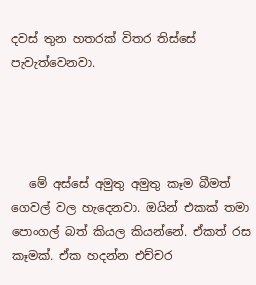දවස් තුන හතරක් විතර තිස්සේ පැවැත්වෙනවා.




   මේ අස්සේ අමුතු අමුතු කෑම බීමත් ගෙවල් වල හැදෙනවා. ඔයින් එකක් තමා පොංගල් බත් කියල කියන්නේ. ඒකත් රස කෑමක්. ඒක හදන්න එච්චර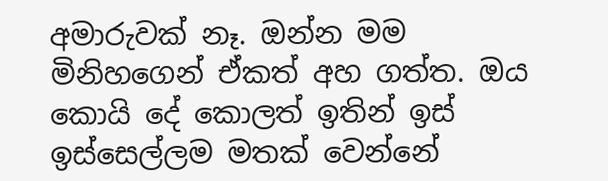අමාරුවක් නෑ. ඔන්න මම මිනිහගෙන් ඒකත් අහ ගත්ත. ඔය කොයි දේ කොලත් ඉතින් ඉස් ඉස්සෙල්ලම මතක් වෙන්නේ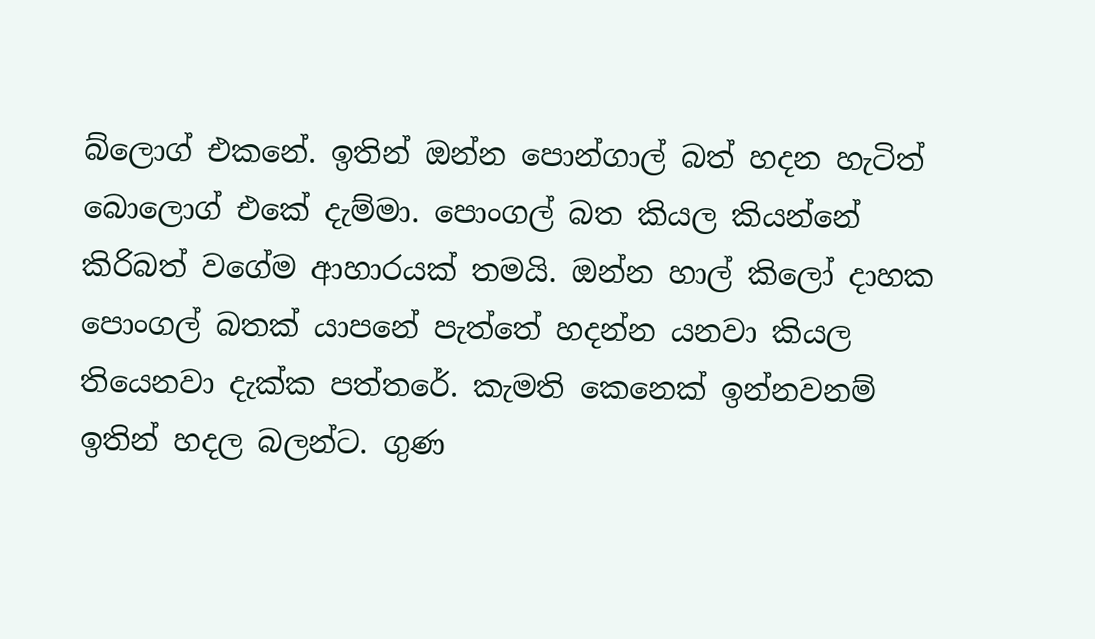බ්ලොග් එකනේ. ඉතින් ඔන්න පොන්ගාල් බත් හදන හැටිත් බොලොග් එකේ දැම්මා. පොංගල් බත කියල කියන්නේ කිරිබත් වගේම ආහාරයක් තමයි. ඔන්න හාල් කිලෝ දාහක පොංගල් බතක් යාපනේ පැත්තේ හදන්න යනවා කියල තියෙනවා දැක්ක පත්තරේ. කැමති කෙනෙක් ඉන්නවනම් ඉතින් හදල බලන්ට. ගුණ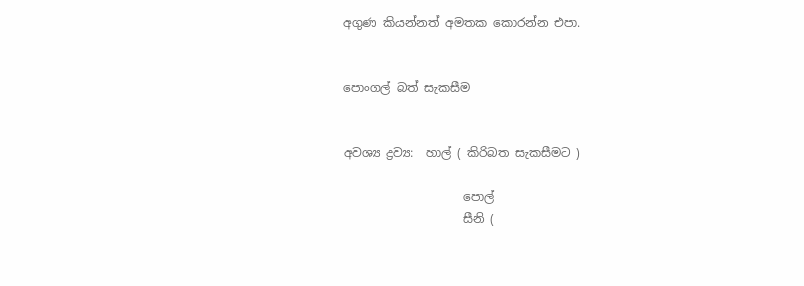අගුණ කියන්නත් අමතක කොරන්න එපා.


පොංගල් බත් සැකසීම


අවශ්‍ය ද්‍රව්‍ය:  හාල් ( කිරිබත සැකසීමට )

                    පොල්
                    සීනි (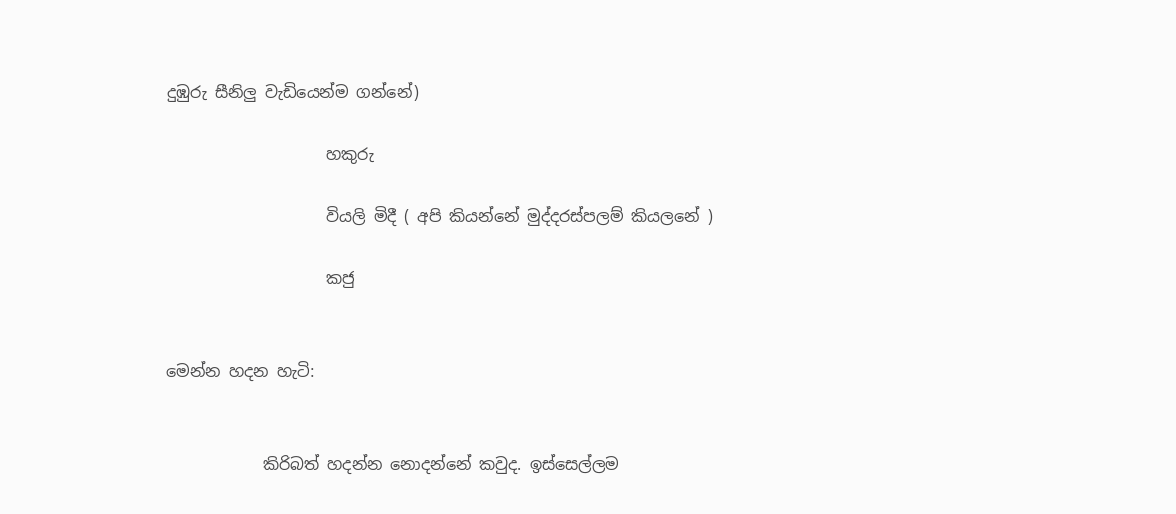දුඹුරු සීනිලු වැඩියෙන්ම ගන්නේ)

                    හකුරු

                    වියලි මිදී ( අපි කියන්නේ මුද්දරස්පලම් කියලනේ )

                    කජු


මෙන්න හදන හැටි:


            කිරිබත් හදන්න නොදන්නේ කවුද. ඉස්සෙල්ලම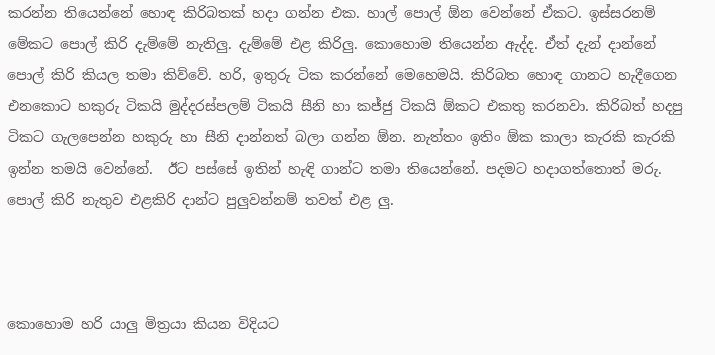කරන්න තියෙන්නේ හොඳ කිරිබතක් හදා ගන්න එක. හාල් පොල් ඕන වෙන්නේ ඒකට. ඉස්සරනම් මේකට පොල් කිරි දැම්මේ නැතිලු. දැම්මේ එළ කිරිලු. කොහොම තියෙන්න ඇද්ද. ඒත් දැන් දාන්නේ පොල් කිරි කියල තමා කිව්වේ. හරි, ඉතුරු ටික කරන්නේ මෙහෙමයි. කිරිබත හොඳ ගානට හැදීගෙන එනකොට හකුරු ටිකයි මුද්දරස්පලම් ටිකයි සීනි හා කජ්ජු ටිකයි ඕකට එකතු කරනවා. කිරිබත් හදපු ටිකට ගැලපෙන්න හකුරු හා සීනි දාන්නත් බලා ගන්න ඕන. නැත්තං ඉතිං ඕක කාලා කැරකි කැරකි ඉන්න තමයි වෙන්නේ.  ඊට පස්සේ ඉතින් හැඳි ගාන්ට තමා තියෙන්නේ. පදමට හදාගත්තොත් මරු. පොල් කිරි නැතුව එළකිරි දාන්ට පුලුවන්නම් තවත් එළ ලු.



කොහොම හරි යාලු මිත්‍රයා කියන විදියට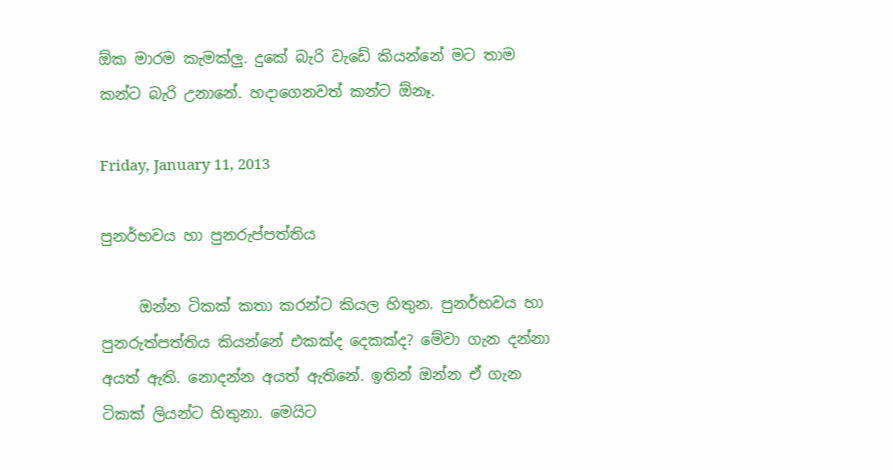ඕක මාරම කැමක්ලු. දුකේ බැරි වැඩේ කියන්නේ මට තාම කන්ට බැරි උනානේ. හදාගෙනවත් කන්ට ඕනෑ.

Friday, January 11, 2013

පුනර්භවය හා පුනරුප්පත්තිය

     ඔන්න ටිකක් කතා කරන්ට කියල හිතුන. පුනර්භවය හා පුනරුත්පත්තිය කියන්නේ එකක්ද දෙකක්ද? මේවා ගැන දන්නා අයත් ඇති. නොදන්න අයත් ඇතිනේ. ඉතින් ඔන්න ඒ ගැන ටිකක් ලියන්ට හිතුනා. මෙයිට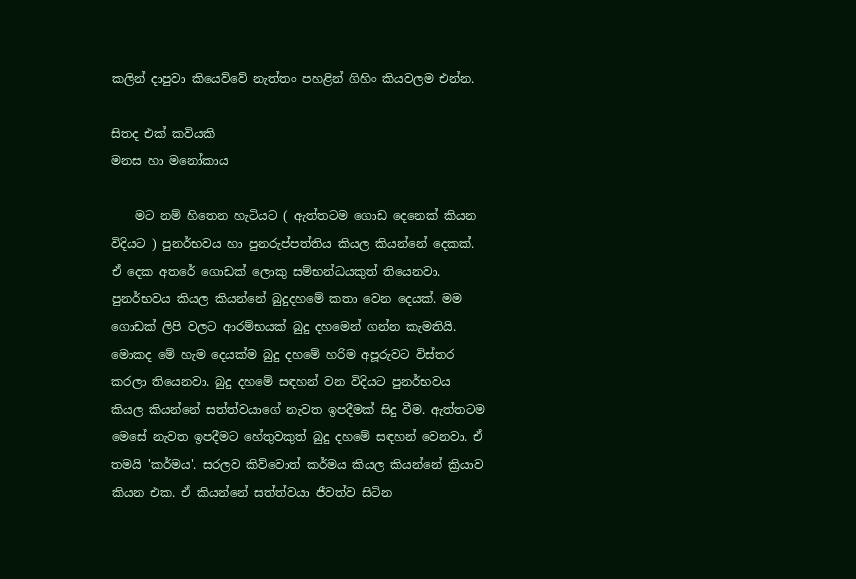කලින් දාපුවා කියෙව්වේ නැත්තං පහළින් ගිහිං කියවලම එන්න.

සිතද එක් කවියකි
මනස හා මනෝකාය

    මට නම් හිතෙන හැටියට ( ඇත්තටම ගොඩ දෙනෙක් කියන විදියට ) පුනර්භවය හා පුනරුප්පත්තිය කියල කියන්නේ දෙකක්. ඒ දෙක අතරේ ගොඩක් ලොකු සම්භන්ධයකුත් තියෙනවා. පුනර්භවය කියල කියන්නේ බුදුදහමේ කතා වෙන දෙයක්. මම ගොඩක් ලිපි වලට ආරම්භයක් බුදු දහමෙන් ගන්න කැමතියි. මොකද මේ හැම දෙයක්ම බුදු දහමේ හරිම අපූරුවට විස්තර කරලා තියෙනවා. බුදු දහමේ සඳහන් වන විදියට පුනර්භවය කියල කියන්නේ සත්ත්වයාගේ නැවත ඉපදීමක් සිදු වීම. ඇත්තටම මෙසේ නැවත ඉපදීමට හේතුවකුත් බුදු දහමේ සඳහන් වෙනවා. ඒ තමයි 'කර්මය'. සරලව කිව්වොත් කර්මය කියල කියන්නේ ක්‍රියාව කියන එක. ඒ කියන්නේ සත්ත්වයා ජීවත්ව සිටින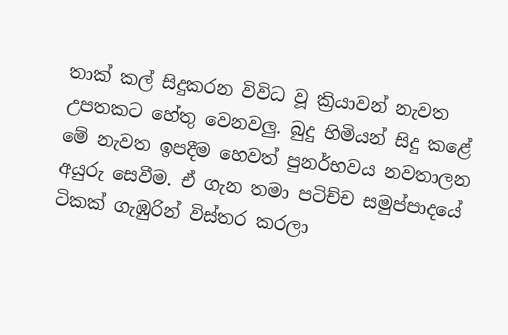තාක් කල් සිදුකරන විවිධ වූ ක්‍රියාවන් නැවත උපතකට හේතු වෙනවලු. බුදු හිමියන් සිදු කළේ මේ නැවත ඉපදීම හෙවත් පුනර්භවය නවතාලන අයුරු සෙවීම. ඒ ගැන තමා පටිච්ච සමුප්පාදයේ ටිකක් ගැඹුරින් විස්තර කරලා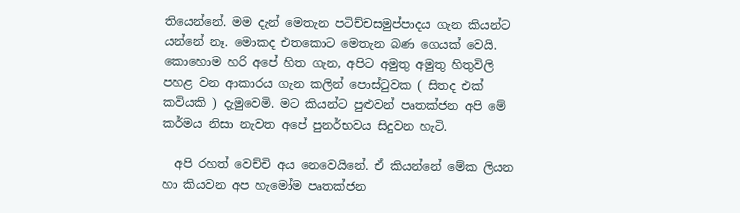තියෙන්නේ. මම දැන් මෙතැන පටිච්චසමුප්පාදය ගැන කියන්ට යන්නේ නෑ. මොකද එතකොට මෙතැන බණ ගෙයක් වෙයි. කොහොම හරි අපේ හිත ගැන, අපිට අමුතු අමුතු හිතුවිලි පහළ වන ආකාරය ගැන කලින් පොස්ටුවක ( සිතද එක් කවියකි ) දැමුවෙමි. මට කියන්ට පුළුවන් පෘතක්ජන අපි මේ කර්මය නිසා නැවත අපේ පුනර්භවය සිදුවන හැටි.

  අපි රහත් වෙච්චි අය නෙවෙයිනේ. ඒ කියන්නේ මේක ලියන හා කියවන අප හැමෝම පෘතක්ජන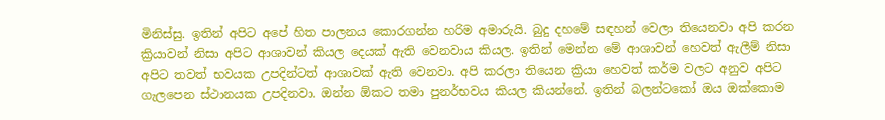මිනිස්සු. ඉතින් අපිට අපේ හිත පාලනය කොරගන්න හරිම අමාරුයි. බුදු දහමේ සඳහන් වෙලා තියෙනවා අපි කරන ක්‍රියාවන් නිසා අපිට ආශාවන් කියල දෙයක් ඇති වෙනවාය කියල. ඉතින් මෙන්න මේ ආශාවන් හෙවත් ඇලීම් නිසා අපිට තවත් භවයක උපදින්ටත් ආශාවක් ඇති වෙනවා. අපි කරලා තියෙන ක්‍රියා හෙවත් කර්ම වලට අනුව අපිට ගැලපෙන ස්ථානයක උපදිනවා. ඔන්න ඕකට තමා පුනර්භවය කියල කියන්නේ. ඉතින් බලන්ටකෝ ඔය ඔක්කොම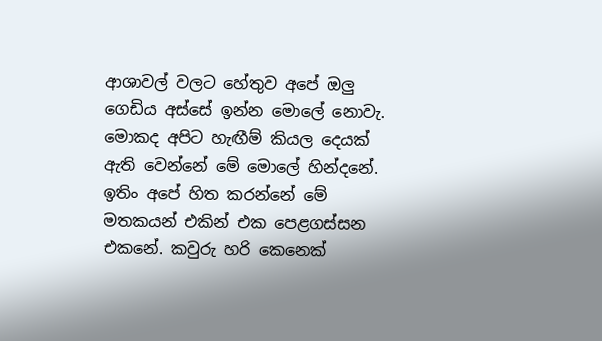ආශාවල් වලට හේතුව අපේ ඔලු ගෙඩිය අස්සේ ඉන්න මොලේ නොවැ. මොකද අපිට හැඟීම් කියල දෙයක් ඇති වෙන්නේ මේ මොලේ හින්දනේ. ඉතිං අපේ හිත කරන්නේ මේ මතකයන් එකින් එක පෙළගස්සන එකනේ. කවුරු හරි කෙනෙක්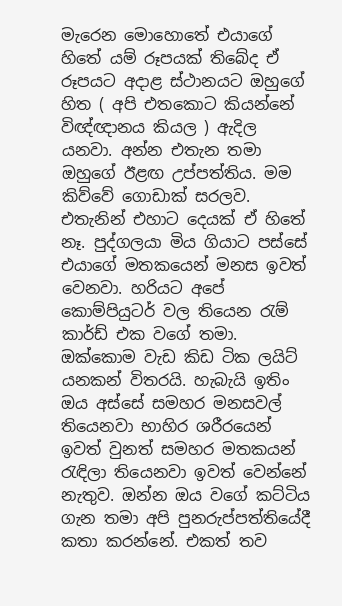මැරෙන මොහොතේ එයාගේ හිතේ යම් රූපයක් තිබේද ඒ රූපයට අදාළ ස්ථානයට ඔහුගේ හිත ( අපි එතකොට කියන්නේ විඥ්ඥානය කියල ) ඇදිල යනවා. අන්න එතැන තමා ඔහුගේ ඊළඟ උප්පත්තිය. මම කිව්වේ ගොඩාක් සරලව. එතැනින් එහාට දෙයක් ඒ හිතේ නෑ. පුද්ගලයා මිය ගියාට පස්සේ එයාගේ මතකයෙන් මනස ඉවත් වෙනවා. හරියට අපේ කොම්පියුටර් වල තියෙන රැම් කාර්ඩ් එක වගේ තමා. ඔක්කොම වැඩ කිඩ ටික ලයිට් යනකන් විතරයි. හැබැයි ඉතිං ඔය අස්සේ සමහර මනසවල් තියෙනවා භාහිර ශරීරයෙන් ඉවත් වුනත් සමහර මතකයන් රැඳිලා තියෙනවා ඉවත් වෙන්නේ නැතුව. ඔන්න ඔය වගේ කට්ටිය ගැන තමා අපි පුනරුප්පත්තියේදී කතා කරන්නේ. එකත් තව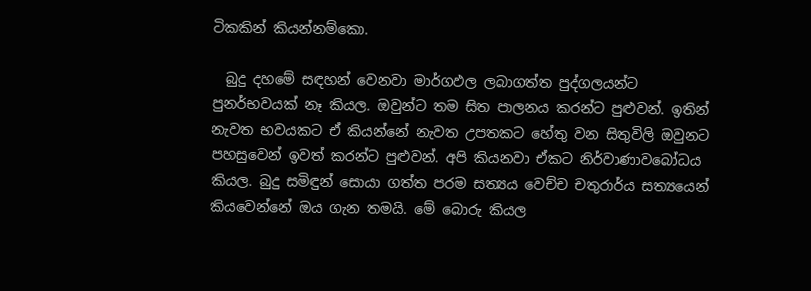ටිකකින් කියන්නම්කො.

  බුදු දහමේ සඳහන් වෙනවා මාර්ගඵල ලබාගත්ත පුද්ගලයන්ට පුනර්භවයක් නෑ කියල. ඔවුන්ට තම සිත පාලනය කරන්ට පුළුවන්. ඉතින් නැවත භවයකට ඒ කියන්නේ නැවත උපතකට හේතු වන සිතුවිලි ඔවුනට පහසුවෙන් ඉවත් කරන්ට පුළුවන්. අපි කියනවා ඒකට නිර්වාණාවබෝධය කියල. බුදු සමිඳුන් සොයා ගත්ත පරම සත්‍යය වෙච්ච චතුරාර්ය සත්‍යයෙන් කියවෙන්නේ ඔය ගැන තමයි. මේ බොරු කියල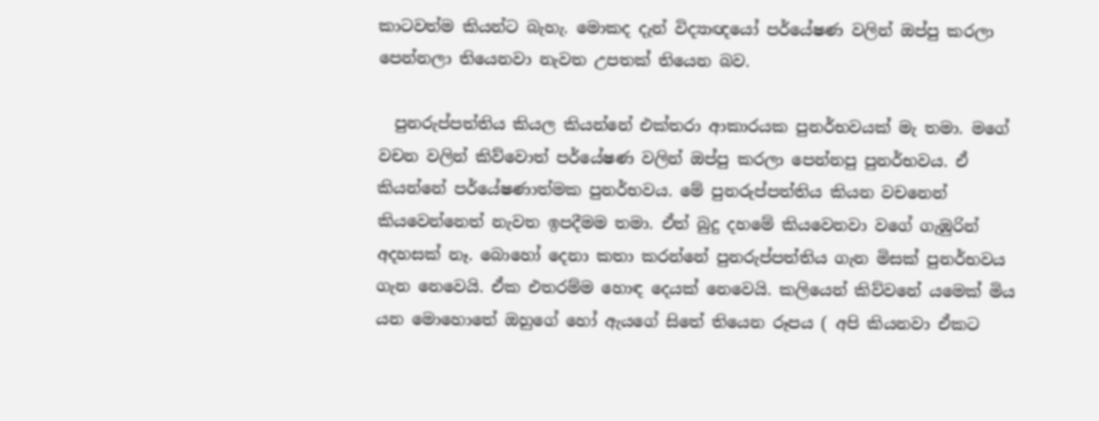කාටවත්ම කියන්ට බැහැ. මොකද දැන් විද්‍යාඥයෝ පර්යේෂණ වලින් ඔප්පු කරලා පෙන්නලා තියෙනවා නැවත උපතක් තියෙන බව.

  පුනරුප්පත්තිය කියල කියන්නේ එක්තරා ආකාරයක පුනර්භවයක් මැ තමා. මගේ වචන වලින් කිව්වොත් පර්යේෂණ වලින් ඔප්පු කරලා පෙන්නපු පුනර්භවය. ඒ කියන්නේ පර්යේෂණාත්මක පුනර්භවය. මේ පුනරුප්පත්තිය කියන වචනෙන් කියවෙන්නෙත් නැවත ඉපදීමම තමා. ඒත් බුදු දහමේ කියවෙනවා වගේ ගැඹුරින් අදහසක් නෑ. බොහෝ දෙනා කතා කරන්නේ පුනරුප්පත්තිය ගැන මිසක් පුනර්භවය ගැන නෙවෙයි. ඒක එතරම්ම හොඳ දෙයක් නෙවෙයි. කලියෙන් කිව්වනේ යමෙක් මිය යන මොහොතේ ඔහුගේ හෝ ඇයගේ සිතේ තියෙන රූපය ( අපි කියනවා ඒකට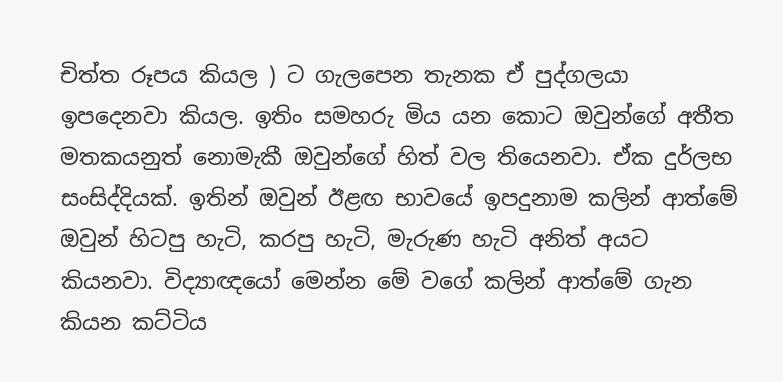චිත්ත රූපය කියල ) ට ගැලපෙන තැනක ඒ පුද්ගලයා ඉපදෙනවා කියල. ඉතිං සමහරු මිය යන කොට ඔවුන්ගේ අතීත මතකයනුත් නොමැකී ඔවුන්ගේ හිත් වල තියෙනවා. ඒක දුර්ලභ සංසිද්දියක්. ඉතින් ඔවුන් ඊළඟ භාවයේ ඉපදුනාම කලින් ආත්මේ ඔවුන් හිටපු හැටි, කරපු හැටි, මැරුණ හැටි අනිත් අයට කියනවා. විද්‍යාඥයෝ මෙන්න මේ වගේ කලින් ආත්මේ ගැන කියන කට්ටිය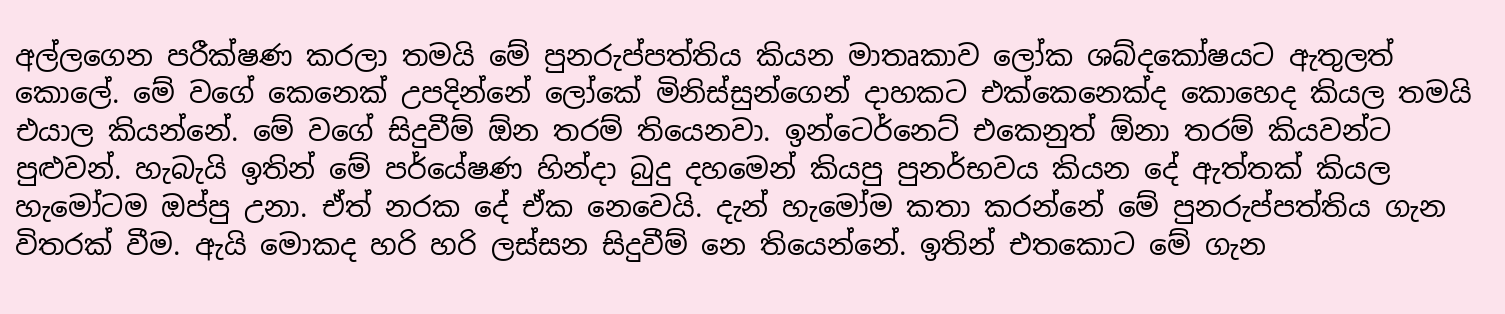අල්ලගෙන පරීක්ෂණ කරලා තමයි මේ පුනරුප්පත්තිය කියන මාතෘකාව ලෝක ශබ්දකෝෂයට ඇතුලත් කොලේ. මේ වගේ කෙනෙක් උපදින්නේ ලෝකේ මිනිස්සුන්ගෙන් දාහකට එක්කෙනෙක්ද කොහෙද කියල තමයි එයාල කියන්නේ. මේ වගේ සිදුවීම් ඕන තරම් තියෙනවා. ඉන්ටෙර්නෙට් එකෙනුත් ඕනා තරම් කියවන්ට පුළුවන්. හැබැයි ඉතින් මේ පර්යේෂණ හින්දා බුදු දහමෙන් කියපු පුනර්භවය කියන දේ ඇත්තක් කියල හැමෝටම ඔප්පු උනා. ඒත් නරක දේ ඒක නෙවෙයි. දැන් හැමෝම කතා කරන්නේ මේ පුනරුප්පත්තිය ගැන විතරක් වීම. ඇයි මොකද හරි හරි ලස්සන සිදුවීම් නෙ තියෙන්නේ. ඉතින් එතකොට මේ ගැන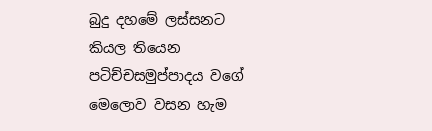බුදු දහමේ ලස්සනට කියල තියෙන පටිච්චසමුප්පාදය වගේ මෙලොව වසන හැම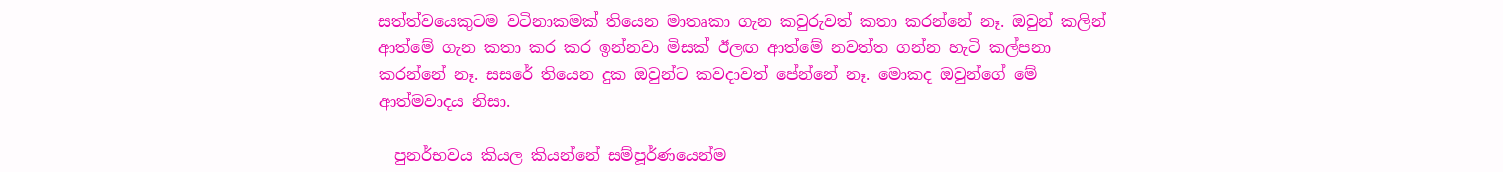සත්ත්වයෙකුටම වටිනාකමක් තියෙන මාතෘකා ගැන කවුරුවත් කතා කරන්නේ නෑ. ඔවුන් කලින් ආත්මේ ගැන කතා කර කර ඉන්නවා මිසක් ඊලඟ ආත්මේ නවත්ත ගන්න හැටි කල්පනා කරන්නේ නෑ. සසරේ තියෙන දුක ඔවුන්ට කවදාවත් පේන්නේ නෑ. මොකද ඔවුන්ගේ මේ ආත්මවාදය නිසා.

  පුනර්භවය කියල කියන්නේ සම්පූර්ණයෙන්ම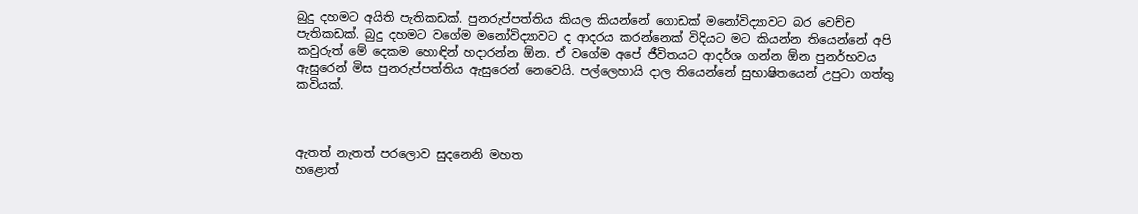බුදු දහමට අයිති පැතිකඩක්. පුනරුප්පත්තිය කියල කියන්නේ ගොඩක් මනෝවිද්‍යාවට බර වෙච්ච පැතිකඩක්. බුදු දහමට වගේම මනෝවිද්‍යාවට ද ආදරය කරන්නෙක් විදියට මට කියන්න තියෙන්නේ අපි කවුරුත් මේ දෙකම හොඳින් හදාරන්න ඕන. ඒ වගේම අපේ ජීවිතයට ආදර්ශ ගන්න ඕන පුනර්භවය ඇසුරෙන් මිස පුනරුප්පත්තිය ඇසුරෙන් නෙවෙයි. පල්ලෙහායි දාල තියෙන්නේ සුභාෂිතයෙන් උපුටා ගත්තු කවියක්.



ඇතත් නැතත් පරලොව සුදනෙනි මහත
හළොත්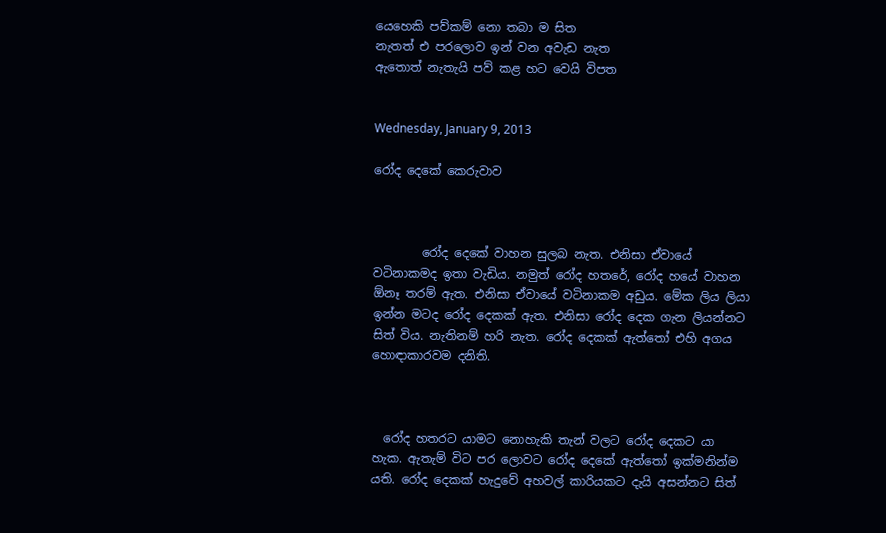යෙහෙකි පව්කම් නො තබා ම සිත
නැතත් එ පරලොව ඉන් වන අවැඩ නැත
ඇතොත් නැතැයි පව් කළ හට වෙයි විපත


Wednesday, January 9, 2013

රෝද දෙකේ කෙරුවාව



        රෝද දෙකේ වාහන සුලබ නැත. එනිසා ඒවායේ වටිනාකමද ඉතා වැඩිය. නමුත් රෝද හතරේ, රෝද හයේ වාහන ඕනෑ තරම් ඇත. එනිසා ඒවායේ වටිනාකම අඩුය. මේක ලිය ලියා ඉන්න මටද රෝද දෙකක් ඇත. එනිසා රෝද දෙක ගැන ලියන්නට සිත් විය. නැතිනම් හරි නැත. රෝද දෙකක් ඇත්තෝ එහි අගය හොඳාකාරවම දනිති.



  රෝද හතරට යාමට නොහැකි තැන් වලට රෝද දෙකට යා හැක. ඇතැම් විට පර ලොවට රෝද දෙකේ ඇත්තෝ ඉක්මනින්ම යති. රෝද දෙකක් හැදුවේ අහවල් කාරියකට දැයි අසන්නට සිත්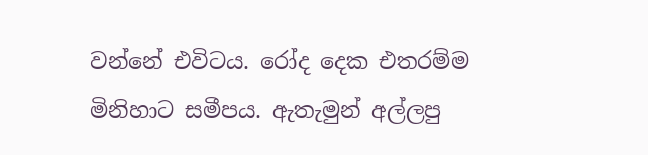වන්නේ එවිටය. රෝද දෙක එතරම්ම මිනිහාට සමීපය. ඇතැමුන් අල්ලපු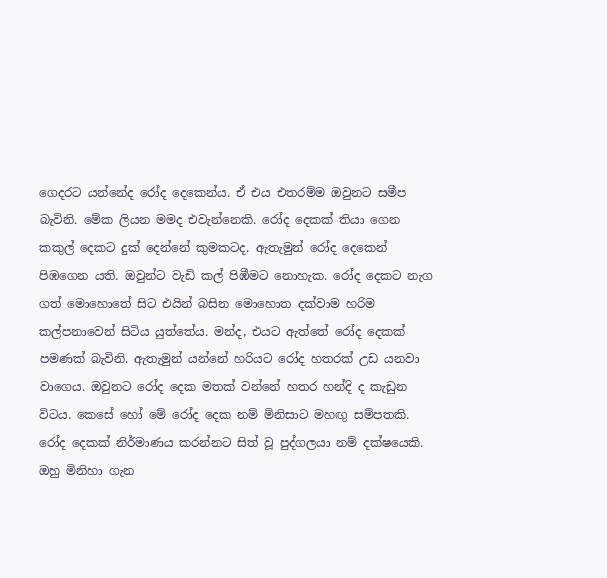ගෙදරට යන්නේද රෝද දෙකෙන්ය. ඒ එය එතරම්ම ඔවුනට සමීප බැවිනි. මේක ලියන මමද එවැන්නෙකි. රෝද දෙකක් තියා ගෙන කකුල් දෙකට දුක් දෙන්නේ කුමකටද. ඇතැමුන් රෝද දෙකෙන් පිඹගෙන යති. ඔවුන්ට වැඩි කල් පිඹීමට නොහැක. රෝද දෙකට නැග ගත් මොහොතේ සිට එයින් බසින මොහොත දක්වාම හරිම කල්පනාවෙන් සිටිය යුත්තේය. මන්ද, එයට ඇත්තේ රෝද දෙකක් පමණක් බැවිනි. ඇතැමුන් යන්නේ හරියට රෝද හතරක් උඩ යනවා වාගෙය. ඔවුනට රෝද දෙක මතක් වන්නේ හතර හන්දි ද කැඩුන විටය. කෙසේ හෝ මේ රෝද දෙක නම් මිනිසාට මහඟු සම්පතකි. රෝද දෙකක් නිර්මාණය කරන්නට සිත් වූ පුද්ගලයා නම් දක්ෂයෙකි. ඔහු මිනිහා ගැන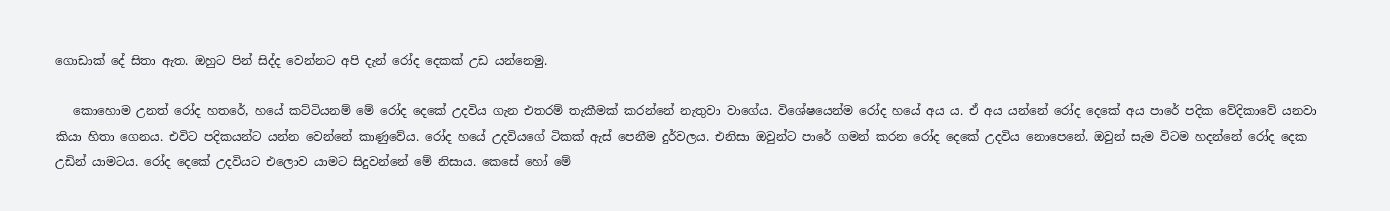ගොඩාක් දේ සිතා ඇත. ඔහුට පින් සිද්ද වෙන්නට අපි දැන් රෝද දෙකක් උඩ යන්නෙමු.

   කොහොම උනත් රෝද හතරේ, හයේ කට්ටියනම් මේ රෝද දෙකේ උදවිය ගැන එතරම් තැකීමක් කරන්නේ නැතුවා වාගේය. විශේෂයෙන්ම රෝද හයේ අය ය. ඒ අය යන්නේ රෝද දෙකේ අය පාරේ පදික වේදිකාවේ යනවා කියා හිතා ගෙනය. එවිට පදිකයන්ට යන්න වෙන්නේ කාණුවේය. රෝද හයේ උදවියගේ ටිකක් ඇස් පෙනීම දුර්වලය. එනිසා ඔවුන්ට පාරේ ගමන් කරන රෝද දෙකේ උදවිය නොපෙනේ. ඔවුන් සැම විටම හදන්නේ රෝද දෙක උඩින් යාමටය. රෝද දෙකේ උදවියට එලොව යාමට සිදුවන්නේ මේ නිසාය. කෙසේ හෝ මේ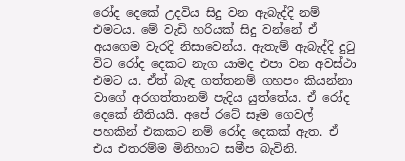රෝද දෙකේ උදවිය සිදු වන ඇබැද්දි නම් එමටය. මේ වැඩි හරියක් සිදු වන්නේ ඒ අයගෙම වැරදි නිසාවෙන්ය. ඇතැම් ඇබැද්දි දුටු විට රෝද දෙකට නැග යාමද එපා වන අවස්ථා එමට ය. ඒත් බැඳ ගත්තනම් ගහපං කියන්නා වාගේ අරගත්තානම් පැදිය යුත්තේය. ඒ රෝද දෙකේ නීතියයි. අපේ රටේ සෑම ගෙවල් පහකින් එකකට නම් රෝද දෙකක් ඇත. ඒ එය එතරම්ම මිනිහාට සමීප බැවිනි.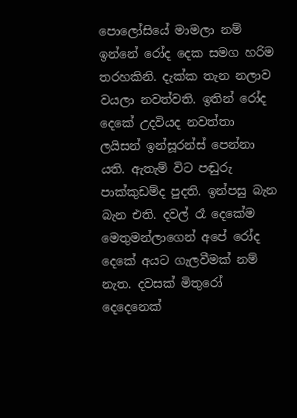පොලෝසියේ මාමලා නම් ඉන්නේ රෝද දෙක සමග හරිම තරහකිනි. දැක්ක තැන නලාව වයලා නවත්වති. ඉතින් රෝද දෙකේ උදවියද නවත්තා ලයිසන් ඉන්සූරන්ස් පෙන්නා යති. ඇතැම් විට පඬුරු පාක්කුඩම්ද පුදති. ඉන්පසු බැන බැන එති. දවල් රෑ දෙකේම මෙතුමන්ලාගෙන් අපේ රෝද දෙකේ අයට ගැලවීමක් නම් නැත. දවසක් මිතුරෝ දෙදෙනෙක්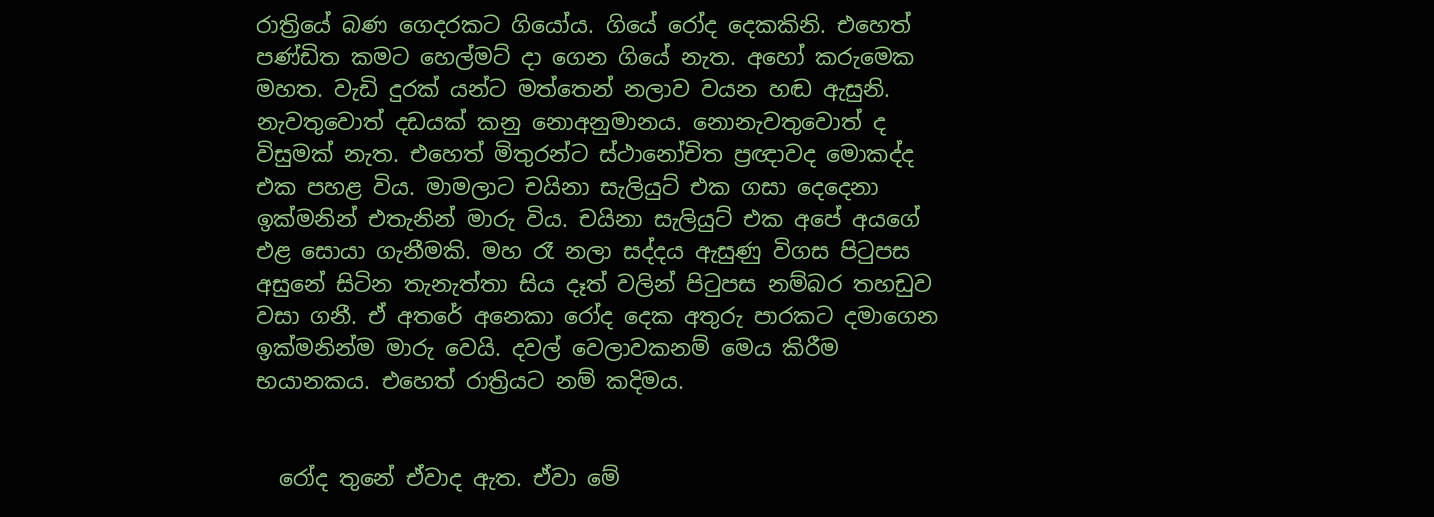රාත්‍රියේ බණ ගෙදරකට ගියෝය. ගියේ රෝද දෙකකිනි. එහෙත් පණ්ඩිත කමට හෙල්මට් දා ගෙන ගියේ නැත. අහෝ කරුමෙක මහත. වැඩි දුරක් යන්ට මත්තෙන් නලාව වයන හඬ ඇසුනි. නැවතුවොත් දඩයක් කනු නොඅනුමානය. නොනැවතුවොත් ද විසුමක් නැත. එහෙත් මිතුරන්ට ස්ථානෝචිත ප්‍රඥාවද මොකද්ද එක පහළ විය. මාමලාට චයිනා සැලියුට් එක ගසා දෙදෙනා ඉක්මනින් එතැනින් මාරු විය. චයිනා සැලියුට් එක අපේ අයගේ එළ සොයා ගැනීමකි. මහ රෑ නලා සද්දය ඇසුණු විගස පිටුපස අසුනේ සිටින තැනැත්තා සිය දෑත් වලින් පිටුපස නම්බර තහඩුව වසා ගනී. ඒ අතරේ අනෙකා රෝද දෙක අතුරු පාරකට දමාගෙන ඉක්මනින්ම මාරු වෙයි. දවල් වෙලාවකනම් මෙය කිරීම භයානකය. එහෙත් රාත්‍රියට නම් කදිමය.


  රෝද තුනේ ඒවාද ඇත. ඒවා මේ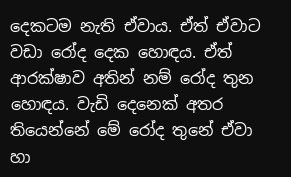දෙකටම නැති ඒවාය. ඒත් ඒවාට වඩා රෝද දෙක හොඳය. ඒත් ආරක්ෂාව අතින් නම් රෝද තුන හොඳය. වැඩි දෙනෙක් අතර තියෙන්නේ මේ රෝද තුනේ ඒවා හා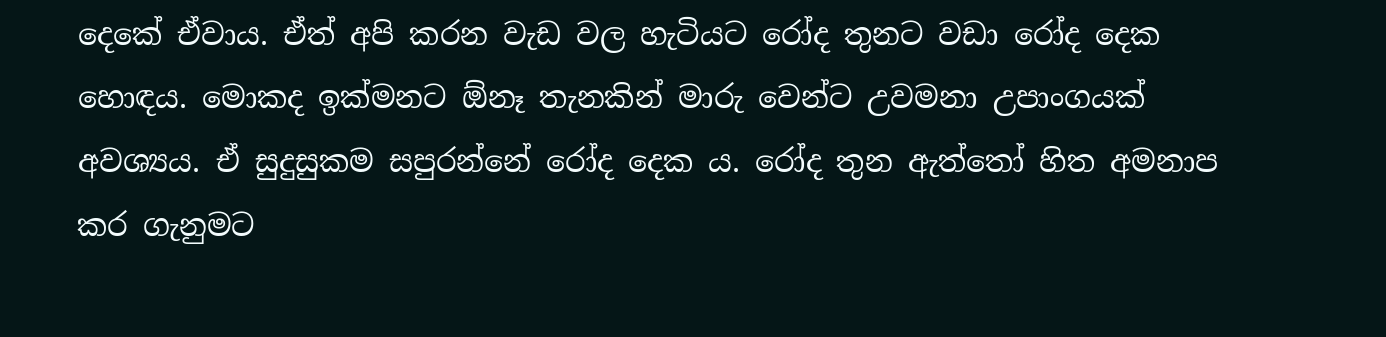දෙකේ ඒවාය. ඒත් අපි කරන වැඩ වල හැටියට රෝද තුනට වඩා රෝද දෙක හොඳය. මොකද ඉක්මනට ඕනෑ තැනකින් මාරු වෙන්ට උවමනා උපාංගයක් අවශ්‍යය. ඒ සුදුසුකම සපුරන්නේ රෝද දෙක ය. රෝද තුන ඇත්තෝ හිත අමනාප කර ගැනුමට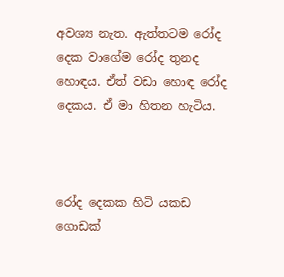අවශ්‍ය නැත. ඇත්තටම රෝද දෙක වාගේම රෝද තුනද හොඳය. ඒත් වඩා හොඳ රෝද දෙකය. ඒ මා හිතන හැටිය.



රෝද දෙකක හිටි යකඩ ගොඩක්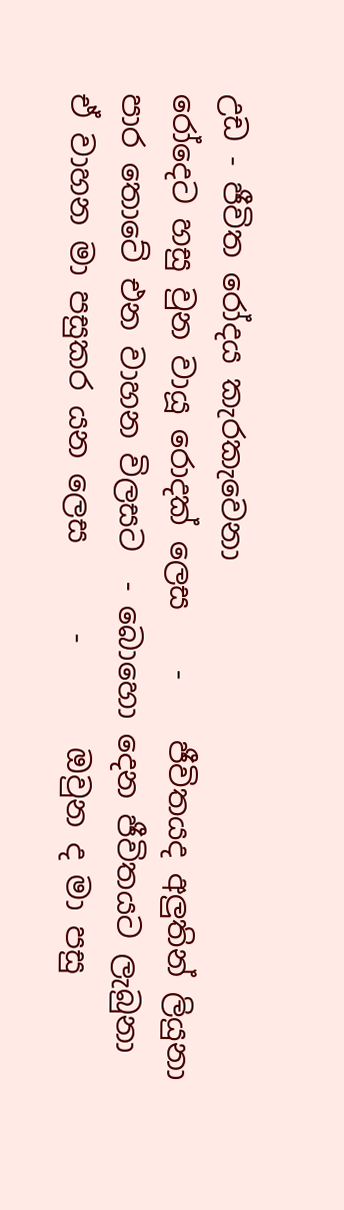උඩ - ජීවිත රෝදය කැරකැවෙනා
රෝදෙට හසු වුන වායූ රොදක් ලෙස    -    ජීවිතයද අලුතින් ලියුනා
පාර තොටේ එන වාහන විලසට  - බොහො දෙන ජීවිතයට ලැබුනා
ඒ වාහන මා පසුකර යන ලෙස      -       ඔවුන ද මා පසු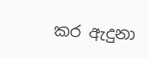කර ඇදුනා